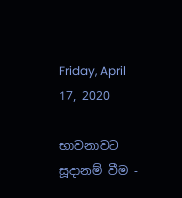Friday, April 17, 2020

භාවනාවට සූදානම් වීම -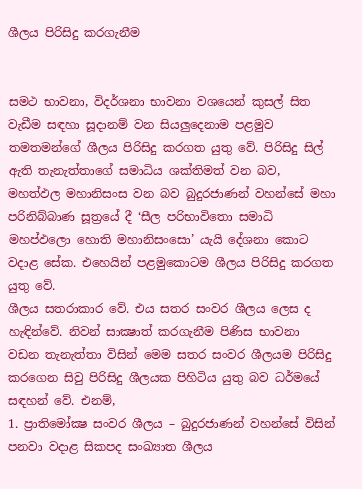ශීලය පිරිසිදු කරගැනීම


සමථ භාවනා, විදර්ශනා භාවනා වශයෙන් කුසල් සිත වැඩීම සඳහා සූදානම් වන සියලුදෙනාම පළමුව තමතමන්ගේ ශීලය පිරිසිදු කරගත යුතු වේ. පිරිසිදු සිල් ඇති තැනැත්තාගේ සමාධිය ශක්තිමත් වන බව, මහත්ඵල මහානිසංස වන බව බුදුරජාණන් වහන්සේ මහා පරිනිබ්බාණ සූත්‍රයේ දී ‘සීල පරිභාවිතො සමාධි මහප්ඵලො හොති මහානිසංසො’ යැයි දේශනා කොට වදාළ සේක. එහෙයින් පළමුකොටම ශීලය පිරිසිදු කරගත යුතු වේ.
ශීලය සතරාකාර වේ. එය සතර සංවර ශීලය ලෙස ද හැඳින්වේ. නිවන් සාක්‍ෂාත් කරගැනීම පිණිස භාවනා වඩන තැනැත්තා විසින් මෙම සතර සංවර ශීලයම පිරිසිදු කරගෙන සිවු පිරිසිදු ශීලයක පිහිටිය යුතු බව ධර්මයේ සඳහන් වේ. එනම්,
1. ප්‍රාතිමෝක්‍ෂ සංවර ශීලය – බුදුරජාණන් වහන්සේ විසින් පනවා වදාළ සිකපද සංඛ්‍යාත ශීලය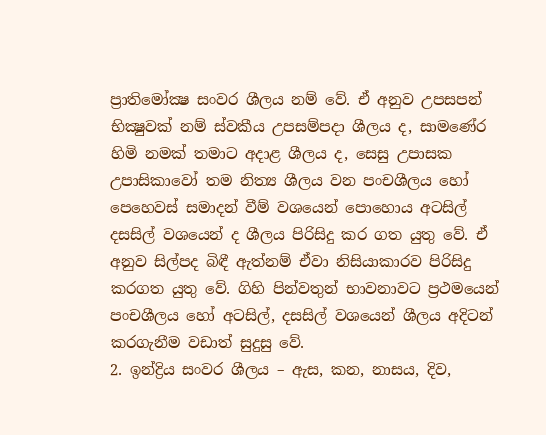ප්‍රාතිමෝක්‍ෂ සංවර ශීලය නම් වේ. ඒ අනුව උපසපන් භික්‍ෂුවක් නම් ස්වකීය උපසම්පදා ශීලය ද, සාමණේර හිමි නමක් තමාට අදාළ ශීලය ද, සෙසු උපාසක උපාසිකාවෝ තම නිත්‍ය ශීලය වන පංචශීලය හෝ පෙහෙවස් සමාදන් වීම් වශයෙන් පොහොය අටසිල් දසසිල් වශයෙන් ද ශීලය පිරිසිදු කර ගත යුතු වේ. ඒ අනුව සිල්පද බිඳී ඇත්නම් ඒවා නිසියාකාරව පිරිසිදු කරගත යුතු වේ. ගිහි පින්වතුන් භාවනාවට ප්‍රථමයෙන් පංචශීලය හෝ අටසිල්, දසසිල් වශයෙන් ශීලය අදිටන් කරගැනීම වඩාත් සුදුසු වේ.
2. ඉන්ද්‍රිය සංවර ශීලය – ඇස, කන, නාසය, දිව,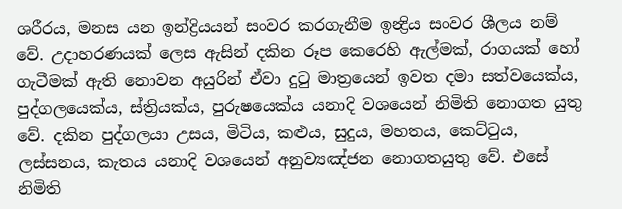ශරීරය, මනස යන ඉන්ද්‍රියයන් සංවර කරගැනීම ඉන්‍ද්‍රිය සංවර ශීලය නම් වේ. උදාහරණයක් ලෙස ඇසින් දකින රූප කෙරෙහි ඇල්මක්, රාගයක් හෝ ගැටීමක් ඇති නොවන අයුරින් ඒවා දුටු මාත්‍රයෙන් ඉවත දමා සත්වයෙක්ය, පුද්ගලයෙක්ය, ස්ත්‍රියක්ය, පුරුෂයෙක්ය යනාදි වශයෙන් නිමිති නොගත යුතු වේ. දකින පුද්ගලයා උසය, මිටිය, කළුය, සුදුය, මහතය, කෙට්ටුය, ලස්සනය, කැතය යනාදි වශයෙන් අනුව්‍යඤ්ජන නොගතයුතු වේ. එසේ නිමිති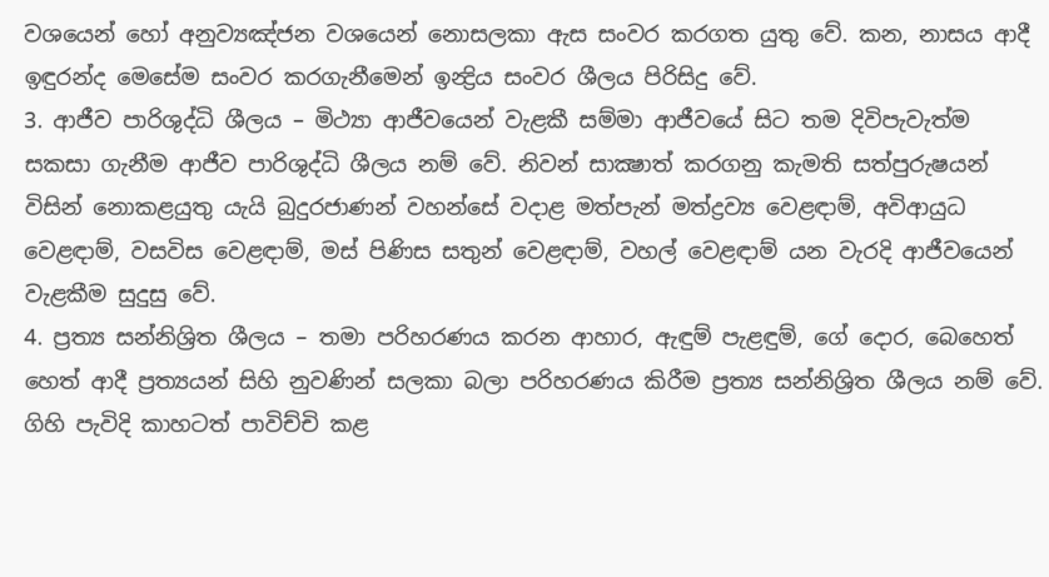වශයෙන් හෝ අනුව්‍යඤ්ජන වශයෙන් නොසලකා ඇස සංවර කරගත යුතු වේ. කන, නාසය ආදී ඉඳුරන්ද මෙසේම සංවර කරගැනීමෙන් ඉන්‍ද්‍රිය සංවර ශීලය පිරිසිදු වේ.
3. ආජීව පාරිශුද්ධි ශීලය – මිථ්‍යා ආජීවයෙන් වැළකී සම්මා ආජීවයේ සිට තම දිවිපැවැත්ම සකසා ගැනීම ආජීව පාරිශුද්ධි ශීලය නම් වේ. නිවන් සාක්‍ෂාත් කරගනු කැමති සත්පුරුෂයන් විසින් නොකළයුතු යැයි බුදුරජාණන් වහන්සේ වදාළ මත්පැන් මත්ද්‍රව්‍ය වෙළඳාම්, අවිආයුධ වෙළඳාම්, වසවිස වෙළඳාම්, මස් පිණිස සතුන් වෙළඳාම්, වහල් වෙළඳාම් යන වැරදි ආජීවයෙන් වැළකීම සුදුසු වේ.
4. ප්‍රත්‍ය සන්නිශ්‍රිත ශීලය – තමා පරිහරණය කරන ආහාර, ඇඳුම් පැළඳුම්, ගේ දොර, බෙහෙත් හෙත් ආදී ප්‍රත්‍යයන් සිහි නුවණින් සලකා බලා පරිහරණය කිරීම ප්‍රත්‍ය සන්නිශ්‍රිත ශීලය නම් වේ. ගිහි පැවිදි කාහටත් පාවිච්චි කළ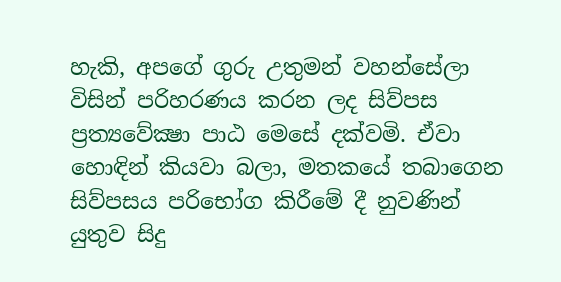හැකි, අපගේ ගුරු උතුමන් වහන්සේලා විසින් පරිහරණය කරන ලද සිව්පස ප්‍රත්‍යවේක්‍ෂා පාඨ මෙසේ දක්වමි. ඒවා හොඳින් කියවා බලා, මතකයේ තබාගෙන සිව්පසය පරිභෝග කිරීමේ දී නුවණින් යුතුව සිදු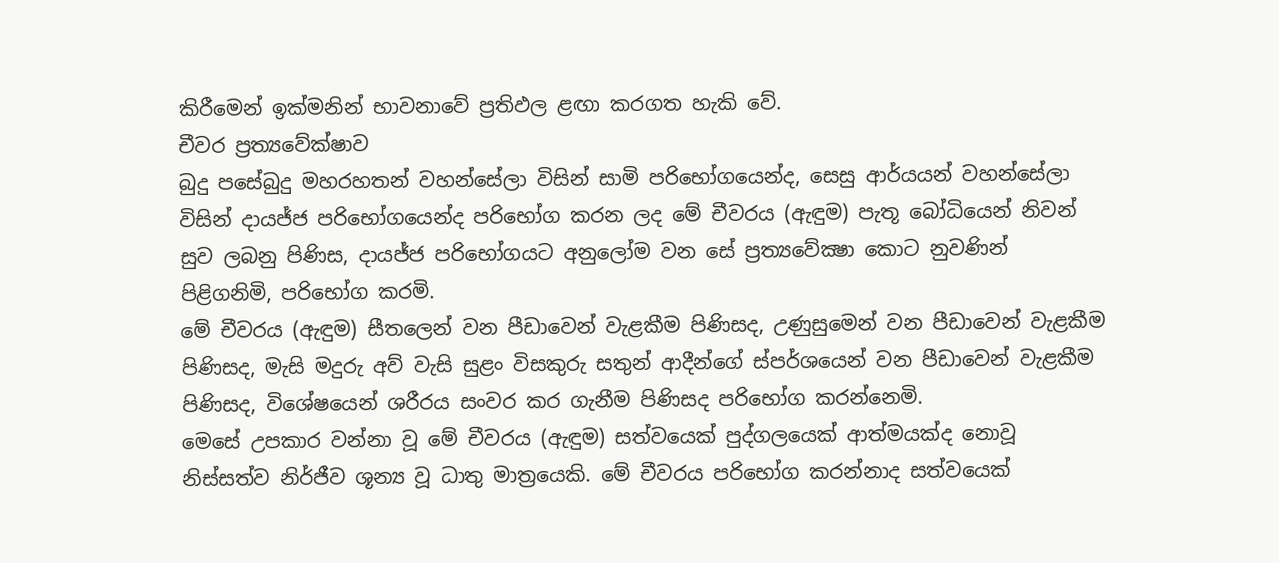කිරීමෙන් ඉක්මනින් භාවනාවේ ප්‍රතිඵල ළඟා කරගත හැකි වේ.
චීවර ප්‍රත්‍යවේක්ෂාව
බුදු පසේබුදු මහරහතන් වහන්සේලා විසින් සාමි පරිභෝගයෙන්ද, සෙසු ආර්යයන් වහන්සේලා විසින් දායජ්ජ පරිභෝගයෙන්ද පරිභෝග කරන ලද මේ චීවරය (ඇඳුම) පැතූ බෝධියෙන් නිවන් සුව ලබනු පිණිස, දායජ්ජ පරිභෝගයට අනුලෝම වන සේ ප්‍රත්‍යවේක්‍ෂා කොට නුවණින් පිළිගනිමි, පරිභෝග කරමි.
මේ චීවරය (ඇඳුම) සීතලෙන් වන පීඩාවෙන් වැළකීම පිණිසද, උණුසුමෙන් වන පීඩාවෙන් වැළකීම පිණිසද, මැසි මදුරු අව් වැසි සුළං විසකුරු සතුන් ආදීන්ගේ ස්පර්ශයෙන් වන පීඩාවෙන් වැළකීම පිණිසද, විශේෂයෙන් ශරීරය සංවර කර ගැනීම පිණිසද පරිභෝග කරන්නෙමි.
මෙසේ උපකාර වන්නා වූ මේ චීවරය (ඇඳුම) සත්වයෙක් පුද්ගලයෙක් ආත්මයක්ද නොවූ නිස්සත්ව නිර්ජීව ශූන්‍ය වූ ධාතු මාත්‍රයෙකි. මේ චීවරය පරිභෝග කරන්නාද සත්වයෙක්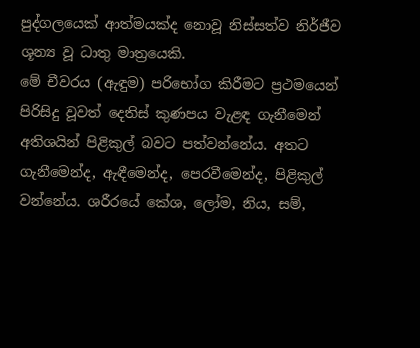පුද්ගලයෙක් ආත්මයක්ද නොවූ නිස්සත්ව නිර්ජීව ශූන්‍ය වූ ධාතු මාත්‍රයෙකි.
මේ චීවරය (ඇඳුම) පරිභෝග කිරීමට ප්‍රථමයෙන් පිරිසිදු වූවත් දෙතිස් කුණපය වැළඳ ගැනීමෙන් අතිශයින් පිළිකුල් බවට පත්වන්නේය. අතට ගැනීමෙන්ද, ඇඳීමෙන්ද, පෙරවීමෙන්ද, පිළිකුල් වන්නේය. ශරීරයේ කේශ, ලෝම, නිය, සම්,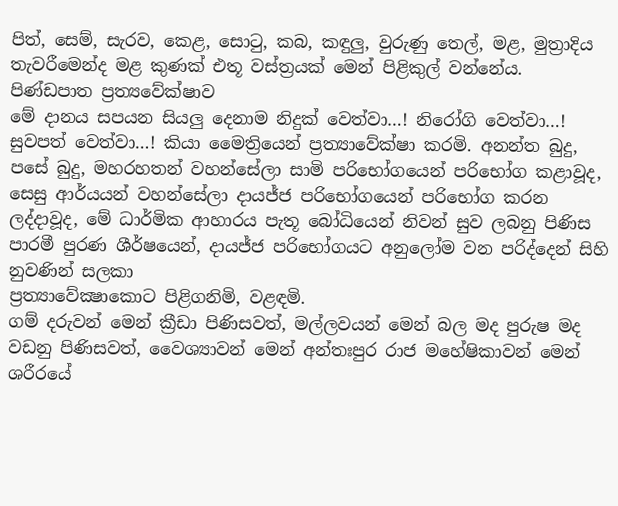පිත්, සෙම්, සැරව, කෙළ, සොටු, කබ, කඳුලු, වුරුණු තෙල්, මළ, මුත්‍රාදිය තැවරීමෙන්ද මළ කුණක් එතූ වස්ත්‍රයක් මෙන් පිළිකුල් වන්නේය.
පිණ්ඩපාත ප්‍රත්‍යවේක්ෂාව
මේ දානය සපයන සියලු දෙනාම නිදුක් වෙත්වා…! නිරෝගි වෙත්වා…! සුවපත් වෙත්වා…! කියා මෛත්‍රියෙන් ප්‍රත්‍යාවේක්ෂා කරමි. අනන්ත බුදු, පසේ බුදු, මහරහතන් වහන්සේලා සාමි පරිභෝගයෙන් පරිභෝග කළාවූද, සෙසු ආර්යයන් වහන්සේලා දායජ්ජ පරිභෝගයෙන් පරිභෝග කරන ලද්දාවූද, මේ ධාර්මික ආහාරය පැතූ බෝධියෙන් නිවන් සුව ලබනු පිණිස පාරමී පුරණ ශීර්ෂයෙන්, දායජ්ජ පරිභෝගයට අනුලෝම වන පරිද්දෙන් සිහි නුවණින් සලකා
ප්‍රත්‍යාවේක්‍ෂාකොට පිළිගනිමි, වළඳමි.
ගම් දරුවන් මෙන් ක්‍රීඩා පිණිසවත්, මල්ලවයන් මෙන් බල මද පුරුෂ මද වඩනු පිණිසවත්, වෛශ්‍යාවන් මෙන් අන්තඃපුර රාජ මහේෂිකාවන් මෙන් ශරීරයේ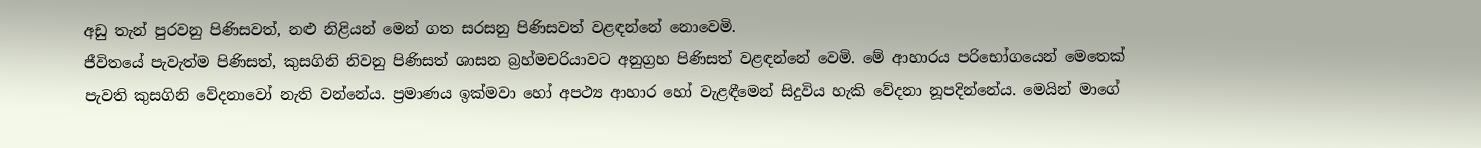අඩු තැන් පුරවනු පිණිසවත්, නළු නිළියන් මෙන් ගත සරසනු පිණිසවත් වළඳන්නේ නොවෙමි.
ජීවිතයේ පැවැත්ම පිණිසත්, කුසගිනි නිවනු පිණිසත් ශාසන බ්‍රහ්මචරියාවට අනුග්‍රහ පිණිසත් වළඳන්නේ වෙමි. මේ ආහාරය පරිභෝගයෙන් මෙතෙක් පැවති කුසගිනි වේදනාවෝ නැති වන්නේය. ප්‍රමාණය ඉක්මවා හෝ අපථ්‍ය ආහාර හෝ වැළඳීමෙන් සිදුවිය හැකි වේදනා නූපදින්නේය. මෙයින් මාගේ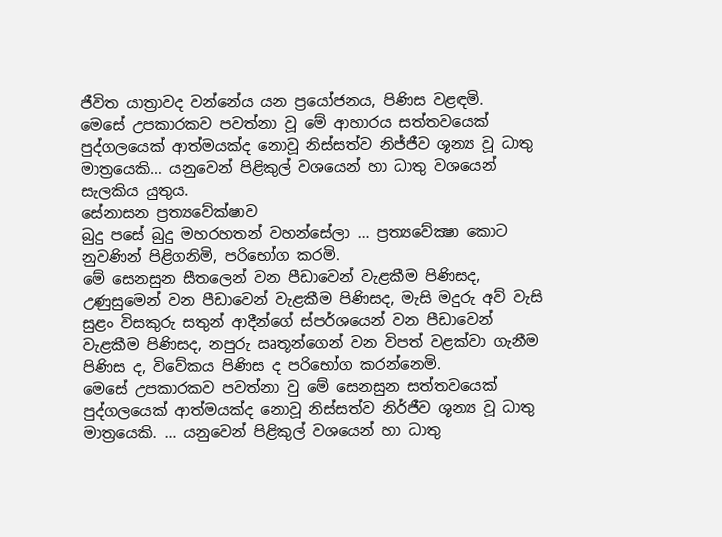ජීවිත යාත්‍රාවද වන්නේය යන ප්‍රයෝජනය, පිණිස වළඳමි.
මෙසේ උපකාරකව පවත්නා වූ මේ ආහාරය සත්තවයෙක් පුද්ගලයෙක් ආත්මයක්ද නොවූ නිස්සත්ව නිජ්ජීව ශූන්‍ය වූ ධාතු මාත්‍රයෙකි… යනුවෙන් පිළිකුල් වශයෙන් හා ධාතු වශයෙන් සැලකිය යුතුය.
සේනාසන ප්‍රත්‍යවේක්ෂාව
බුදු පසේ බුදු මහරහතන් වහන්සේලා … ප්‍රත්‍යවේක්‍ෂා කොට නුවණින් පිළිගනිමි, පරිභෝග කරමි.
මේ සෙනසුන සීතලෙන් වන පීඩාවෙන් වැළකීම පිණිසද, උණුසුමෙන් වන පීඩාවෙන් වැළකීම පිණිසද, මැසි මදුරු අව් වැසි සුළං විසකුරු සතුන් ආදීන්ගේ ස්පර්ශයෙන් වන පීඩාවෙන් වැළකීම පිණිසද, නපුරු ඍතූන්ගෙන් වන විපත් වළක්වා ගැනීම පිණිස ද, විවේකය පිණිස ද පරිභෝග කරන්නෙමි.
මෙසේ උපකාරකව පවත්නා වු මේ සෙනසුන සත්තවයෙක් පුද්ගලයෙක් ආත්මයක්ද නොවූ නිස්සත්ව නිර්ජීව ශූන්‍ය වූ ධාතු මාත්‍රයෙකි. … යනුවෙන් පිළිකුල් වශයෙන් හා ධාතු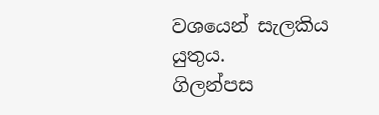වශයෙන් සැලකිය යුතුය.
ගිලන්පස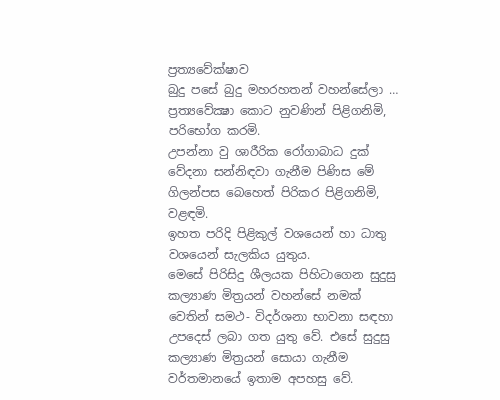ප්‍රත්‍යවේක්ෂාව
බුදු පසේ බුදු මහරහතන් වහන්සේලා … ප්‍රත්‍යවේක්‍ෂා කොට නුවණින් පිළිගනිමි, පරිභෝග කරමි.
උපන්නා වු ශාරීරික රෝගාබාධ දුක් වේදනා සන්නිඳවා ගැනීම පිණිස මේ ගිලන්පස බෙහෙත් පිරිකර පිළිගනිමි, වළඳමි.
ඉහත පරිදි පිළිකුල් වශයෙන් හා ධාතු වශයෙන් සැලකිය යුතුය.
මෙසේ පිරිසිදු ශීලයක පිහිටාගෙන සුදුසු කල්‍යාණ මිත්‍රයන් වහන්සේ නමක් වෙතින් සමථ- විදර්ශනා භාවනා සඳහා උපදෙස් ලබා ගත යුතු වේ. එසේ සුදුසු කල්‍යාණ මිත්‍රයන් සොයා ගැනීම වර්තමානයේ ඉතාම අපහසු වේ.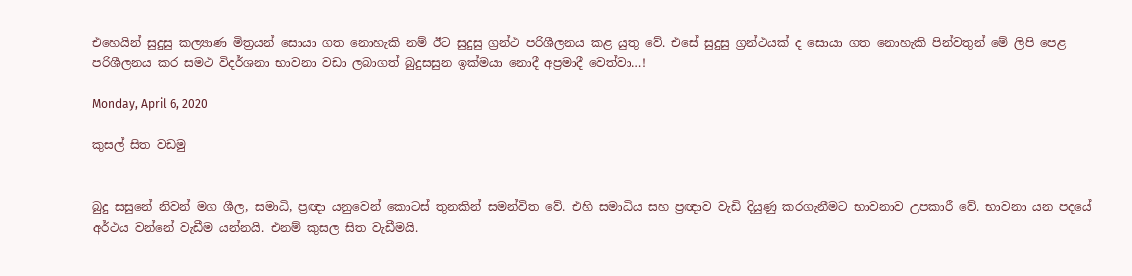එහෙයින් සුදුසු කල්‍යාණ මිත්‍රයන් සොයා ගත නොහැකි නම් ඊට සුදුසු ග්‍රන්ථ පරිශීලනය කළ යුතු වේ. එසේ සුදුසු ග්‍රන්ථයක් ද සොයා ගත නොහැකි පින්වතුන් මේ ලිපි පෙළ පරිශීලනය කර සමථ විදර්ශනා භාවනා වඩා ලබාගත් බුදුසසුන ඉක්මයා නොදී අප්‍රමාදී වෙත්වා…!

Monday, April 6, 2020

කුසල් සිත වඩමු


බුදු සසුනේ නිවන් මග ශීල, සමාධි, ප්‍රඥා යනුවෙන් කොටස් තුනකින් සමන්විත වේ. එහි සමාධිය සහ ප්‍රඥාව වැඩි දියුණු කරගැනීමට භාවනාව උපකාරී වේ. භාවනා යන පදයේ අර්ථය වන්නේ වැඩීම යන්නයි. එනම් කුසල සිත වැඩීමයි.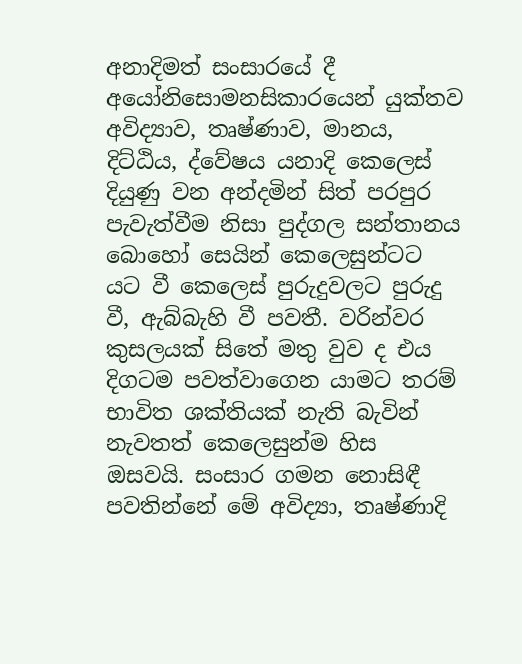අනාදිමත් සංසාරයේ දී අයෝනිසොමනසිකාරයෙන් යුක්තව අවිද්‍යාව, තෘෂ්ණාව, මානය, දිට්ඨිය, ද්වේෂය යනාදි කෙලෙස් දියුණු වන අන්දමින් සිත් පරපුර පැවැත්වීම නිසා පුද්ගල සන්තානය බොහෝ සෙයින් කෙලෙසුන්ටට යට වී කෙලෙස් පුරුදුවලට පුරුදු වී, ඇබ්බැහි වී පවතී. වරින්වර කුසලයක් සිතේ මතු වුව ද එය දිගටම පවත්වාගෙන යාමට තරම් භාවිත ශක්තියක් නැති බැවින් නැවතත් කෙලෙසුන්ම හිස ඔසවයි. සංසාර ගමන නොසිඳී පවතින්නේ මේ අවිද්‍යා, තෘෂ්ණාදි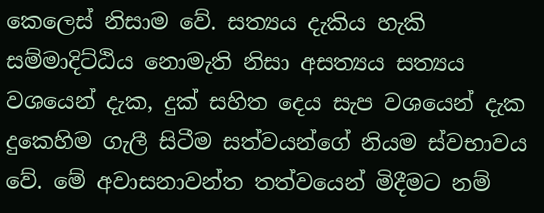කෙලෙස් නිසාම වේ. සත්‍යය දැකිය හැකි සම්මාදිට්ඨිය නොමැති නිසා අසත්‍යය සත්‍යය වශයෙන් දැක, දුක් සහිත දෙය සැප වශයෙන් දැක දුකෙහිම ගැලී සිටීම සත්වයන්ගේ නියම ස්වභාවය වේ. මේ අවාසනාවන්ත තත්වයෙන් මිදීමට නම්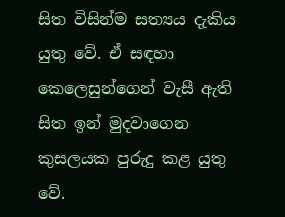සිත විසින්ම සත්‍යය දැකිය යුතු වේ. ඒ සඳහා කෙලෙසුන්ගෙන් වැසී ඇති සිත ඉන් මුදවාගෙන කුසලයක පුරුදු කළ යුතු වේ.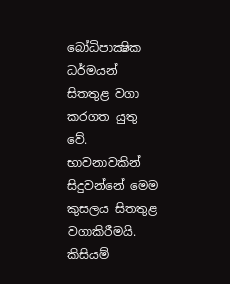බෝධිපාක්‍ෂික ධර්මයන් සිතතුළ වගා කරගත යුතු වේ. භාවනාවකින් සිදුවන්නේ මෙම කුසලය සිතතුළ වගාකිරීමයි. කිසියම්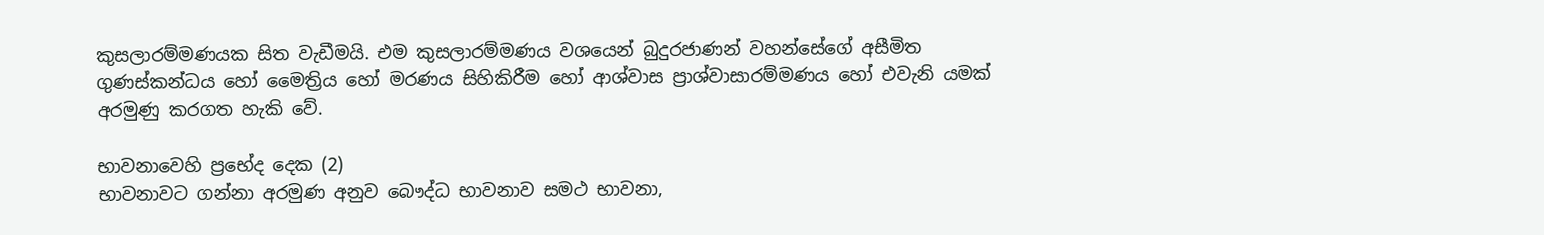කුසලාරම්මණයක සිත වැඩීමයි. එම කුසලාරම්මණය වශයෙන් බුදුරජාණන් වහන්සේගේ අසීමිත ගුණස්කන්ධය හෝ මෛත්‍රිය හෝ මරණය සිහිකිරීම හෝ ආශ්වාස ප්‍රාශ්වාසාරම්මණය හෝ එවැනි යමක් අරමුණු කරගත හැකි වේ.

භාවනාවෙහි ප්‍රභේද දෙක (2)
භාවනාවට ගන්නා අරමුණ අනුව බෞද්ධ භාවනාව සමථ භාවනා,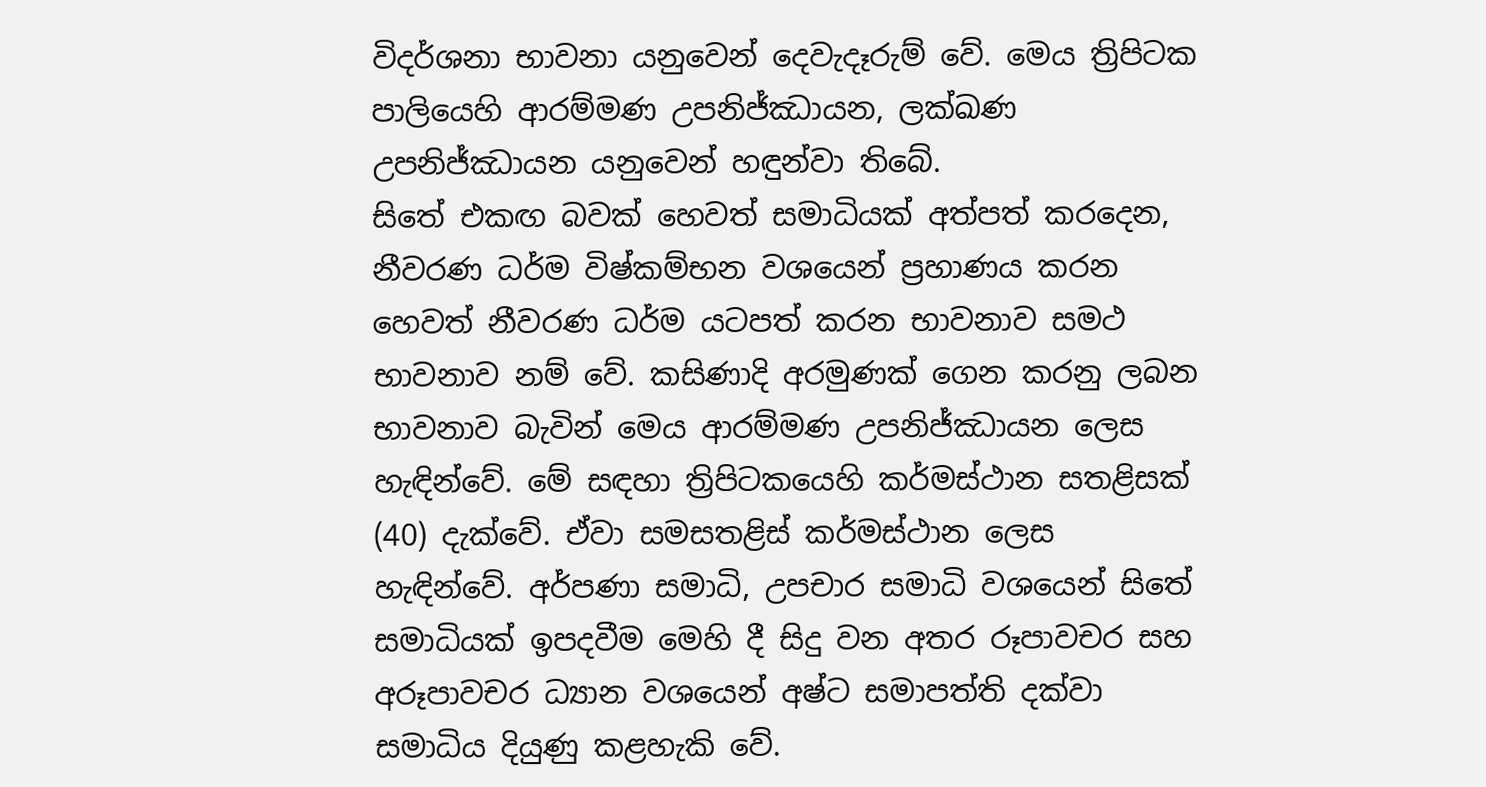විදර්ශනා භාවනා යනුවෙන් දෙවැදෑරුම් වේ. මෙය ත්‍රිපිටක පාලියෙහි ආරම්මණ උපනිජ්ඣායන, ලක්ඛණ උපනිජ්ඣායන යනුවෙන් හඳුන්වා තිබේ.
සිතේ එකඟ බවක් හෙවත් සමාධියක් අත්පත් කරදෙන, නීවරණ ධර්ම විෂ්කම්භන වශයෙන් ප්‍රහාණය කරන හෙවත් නීවරණ ධර්ම යටපත් කරන භාවනාව සමථ භාවනාව නම් වේ. කසිණාදි අරමුණක් ගෙන කරනු ලබන භාවනාව බැවින් මෙය ආරම්මණ උපනිජ්ඣායන ලෙස හැඳින්වේ. මේ සඳහා ත්‍රිපිටකයෙහි කර්මස්ථාන සතළිසක් (40) දැක්වේ. ඒවා සමසතළිස් කර්මස්ථාන ලෙස හැඳින්වේ. අර්පණා සමාධි, උපචාර සමාධි වශයෙන් සිතේ සමාධියක් ඉපදවීම මෙහි දී සිදු වන අතර රූපාවචර සහ අරූපාවචර ධ්‍යාන වශයෙන් අෂ්ට සමාපත්ති දක්වා සමාධිය දියුණු කළහැකි වේ.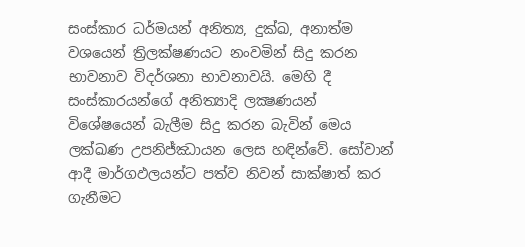සංස්කාර ධර්මයන් අනිත්‍ය, දුක්ඛ, අනාත්ම වශයෙන් ත්‍රිලක්ෂණයට නංවමින් සිදු කරන භාවනාව විදර්ශනා භාවනාවයි. මෙහි දී සංස්කාරයන්ගේ අනිත්‍යාදි ලක්‍ෂණයන් විශේෂයෙන් බැලීම සිදු කරන බැවින් මෙය ලක්ඛණ උපනිජ්ඣායන ලෙස හඳින්වේ. සෝවාන් ආදී මාර්ගඵලයන්ට පත්ව නිවන් සාක්ෂාත් කර ගැනීමට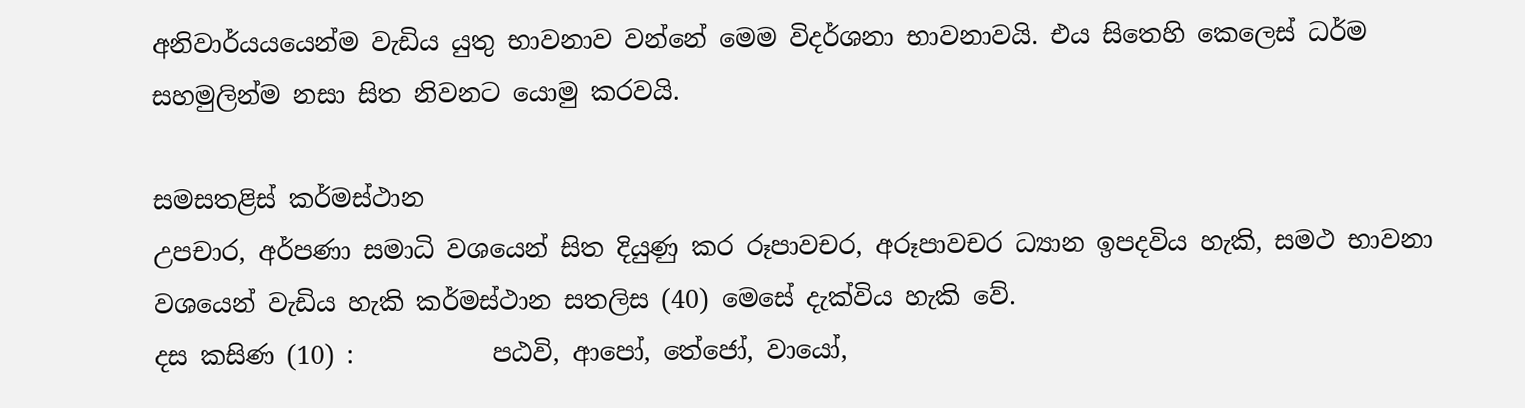අනිවාර්යයයෙන්ම වැඩිය යුතු භාවනාව වන්නේ මෙම විදර්ශනා භාවනාවයි. එය සිතෙහි කෙලෙස් ධර්ම සහමුලින්ම නසා සිත නිවනට යොමු කරවයි.

සමසතළිස් කර්මස්ථාන
උපචාර, අර්පණා සමාධි වශයෙන් සිත දියුණු කර රූපාවචර, අරූපාවචර ධ්‍යාන ඉපදවිය හැකි, සමථ භාවනා වශයෙන් වැඩිය හැකි කර්මස්ථාන සතලිස (40) මෙසේ දැක්විය හැකි වේ.
දස කසිණ (10) :           පඨවි, ආපෝ, තේජෝ, වායෝ,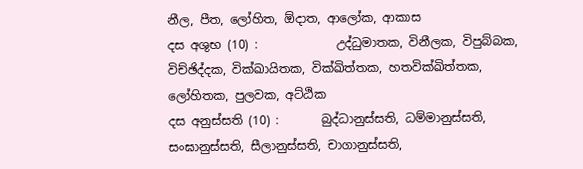නීල, පීත, ලෝහිත, ඕදාත, ආලෝක, ආකාස
දස අශුභ (10) :             උද්ධුමාතක, විනීලක, විපුබ්බක, විච්ඡිද්දක, වික්ඛායිතක, වික්ඛිත්තක, හතවික්ඛිත්තක, ලෝහිතක, පුලවක, අට්ඨික
දස අනුස්සති (10) :       බුද්ධානුස්සති, ධම්මානුස්සති, සංඝානුස්සති, සීලානුස්සති, චාගානුස්සති,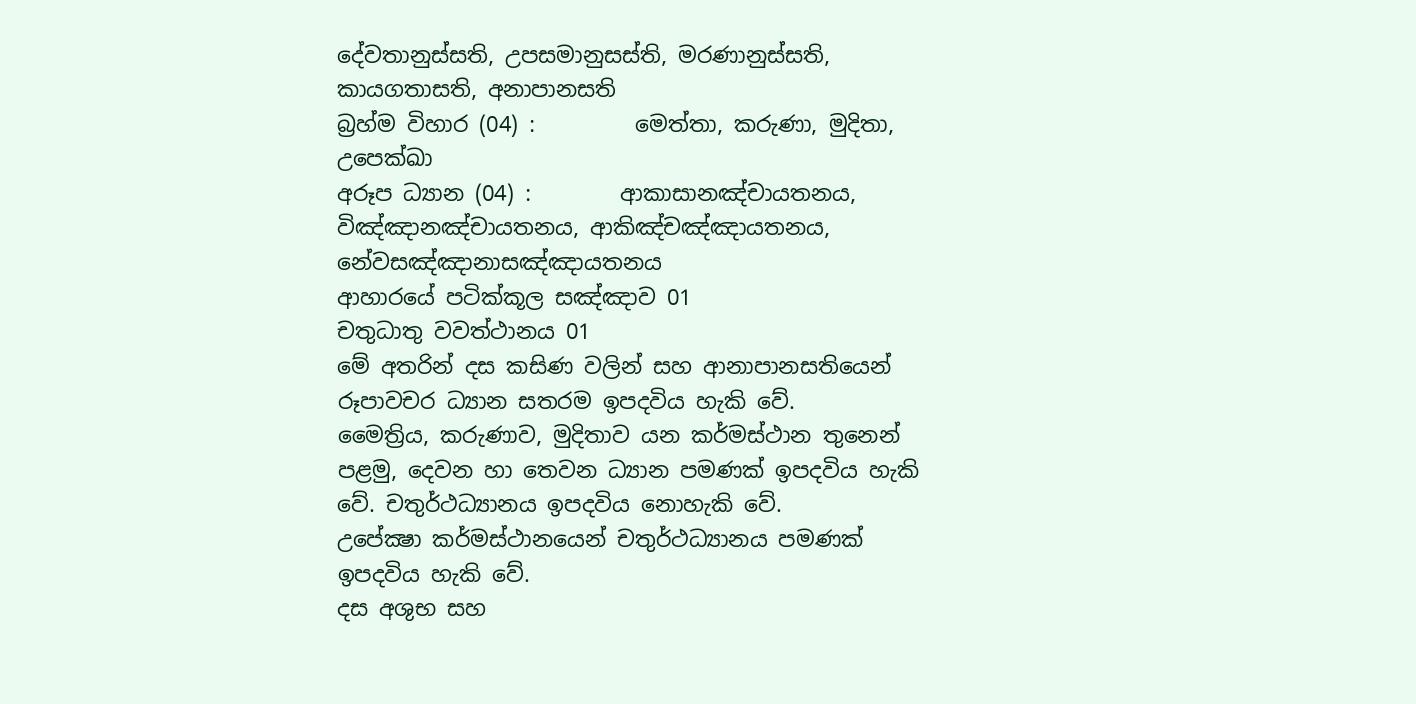දේවතානුස්සති, උපසමානුසස්ති, මරණානුස්සති, කායගතාසති, අනාපානසති
බ්‍රහ්ම විහාර (04) :         මෙත්තා, කරුණා, මුදිතා, උපෙක්ඛා
අරූප ධ්‍යාන (04) :        ආකාසානඤ්චායතනය, විඤ්ඤානඤ්චායතනය, ආකිඤ්චඤ්ඤායතනය, නේවසඤ්ඤානාසඤ්ඤායතනය
ආහාරයේ පටික්කූල සඤ්ඤාව 01
චතුධාතු වවත්ථානය 01
මේ අතරින් දස කසිණ වලින් සහ ආනාපානසතියෙන් රූපාවචර ධ්‍යාන සතරම ඉපදවිය හැකි වේ.
මෛත්‍රිය, කරුණාව, මුදිතාව යන කර්මස්ථාන තුනෙන් පළමු, දෙවන හා තෙවන ධ්‍යාන පමණක් ඉපදවිය හැකි වේ. චතුර්ථධ්‍යානය ඉපදවිය නොහැකි වේ.
උපේක්‍ෂා කර්මස්ථානයෙන් චතුර්ථධ්‍යානය පමණක් ඉපදවිය හැකි වේ.
දස අශුභ සහ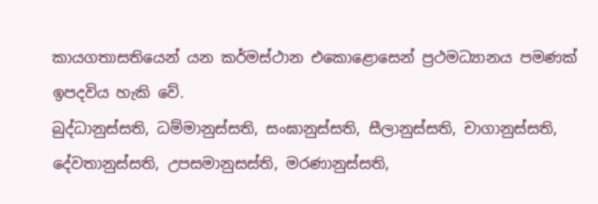කායගතාසතියෙන් යන කර්මස්ථාන එකොළොසෙන් ප්‍රථමධ්‍යානය පමණක් ඉපදවිය හැකි වේ.
බුද්ධානුස්සති, ධම්මානුස්සති, සංඝානුස්සති, සීලානුස්සති, චාගානුස්සති, දේවතානුස්සති, උපසමානුසස්ති, මරණානුස්සති,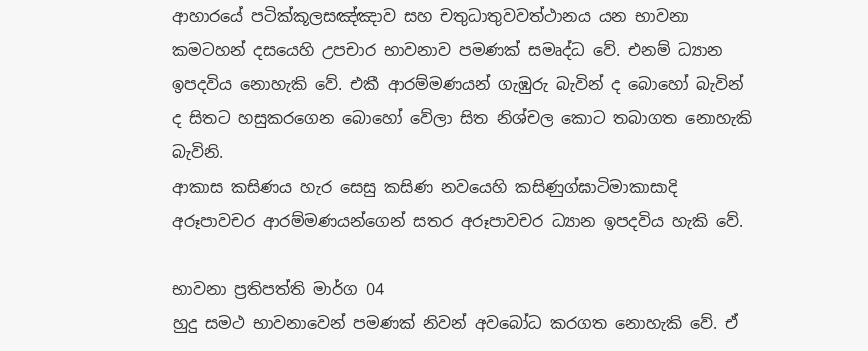ආහාරයේ පටික්කූලසඤ්ඤාව සහ චතුධාතුවවත්ථානය යන භාවනා කමටහන් දසයෙහි උපචාර භාවනාව පමණක් සමෘද්ධ වේ. එනම් ධ්‍යාන ඉපදවිය නොහැකි වේ. එකී ආරම්මණයන් ගැඹුරු බැවින් ද බොහෝ බැවින් ද සිතට හසුකරගෙන බොහෝ වේලා සිත නිශ්චල කොට තබාගත නොහැකි බැවිනි.
ආකාස කසිණය හැර සෙසු කසිණ නවයෙහි කසිණුග්ඝාටිමාකාසාදි අරූපාවචර ආරම්මණයන්ගෙන් සතර අරූපාවචර ධ්‍යාන ඉපදවිය හැකි වේ.

භාවනා ප්‍රතිපත්ති මාර්ග 04
හුදු සමථ භාවනාවෙන් පමණක් නිවන් අවබෝධ කරගත නොහැකි වේ. ඒ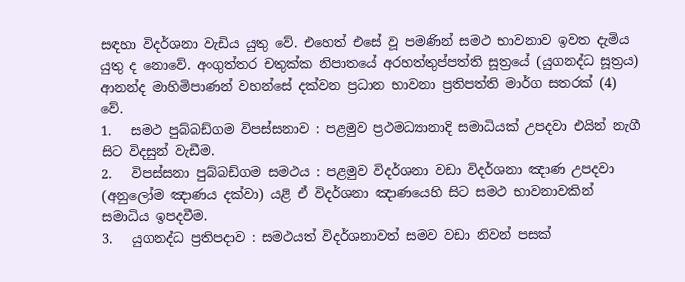සඳහා විදර්ශනා වැඩිය යුතු වේ. එහෙත් එසේ වූ පමණින් සමථ භාවනාව ඉවත දැමිය යුතු ද නොවේ. අංගුත්තර චතුක්ක නිපාතයේ අරහත්තුප්පත්ති සූත්‍රයේ (යුගනද්ධ සූත්‍රය) ආනන්ද මාහිමිපාණන් වහන්සේ දක්වන ප්‍රධාන භාවනා ප්‍රතිපත්ති මාර්ග සතරක් (4) වේ.
1.   සමථ පුබ්බඩ්ගම විපස්සනාව : පළමුව ප්‍රථමධ්‍යානාදි සමාධියක් උපදවා එයින් නැගී සිට විදසුන් වැඩීම.
2.   විපස්සනා පුබ්බඩ්ගම සමථය : පළමුව විදර්ශනා වඩා විදර්ශනා ඤාණ උපදවා (අනුලෝම ඤාණය දක්වා) යළි ඒ විදර්ශනා ඤාණයෙහි සිට සමථ භාවනාවකින් සමාධිය ඉපදවීම.
3.   යුගනද්ධ ප්‍රතිපදාව : සමථයත් විදර්ශනාවත් සමව වඩා නිවන් පසක්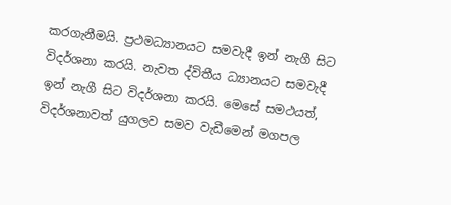කරගැනීමයි. ප්‍රථමධ්‍යානයට සමවැදී ඉන් නැගී සිට විදර්ශනා කරයි. නැවත ද්විතීය ධ්‍යානයට සමවැදී ඉන් නැගී සිට විදර්ශනා කරයි. මෙසේ සමථයත්, විදර්ශනාවත් යුගලව සමව වැඩීමෙන් මගපල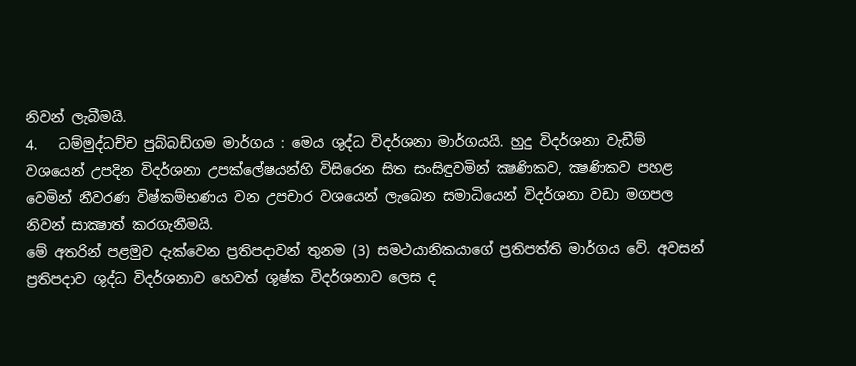නිවන් ලැබීමයි.
4.   ධම්මුද්ධච්ච පුබ්බඩ්ගම මාර්ගය : මෙය ශුද්ධ විදර්ශනා මාර්ගයයි. හුදු විදර්ශනා වැඩීම් වශයෙන් උපදින විදර්ශනා උපක්ලේෂයන්හි විසිරෙන සිත සංසිඳුවමින් ක්‍ෂණිකව, ක්‍ෂණිකව පහළ වෙමින් නීවරණ විෂ්කම්භණය වන උපචාර වශයෙන් ලැබෙන සමාධියෙන් විදර්ශනා වඩා මගපල නිවන් සාක්‍ෂාත් කරගැනීමයි.
මේ අතරින් පළමුව දැක්වෙන ප්‍රතිපදාවන් තුනම (3) සමථයානිකයාගේ ප්‍රතිපත්ති මාර්ගය වේ. අවසන් ප්‍රතිපදාව ශුද්ධ විදර්ශනාව හෙවත් ශුෂ්ක විදර්ශනාව ලෙස ද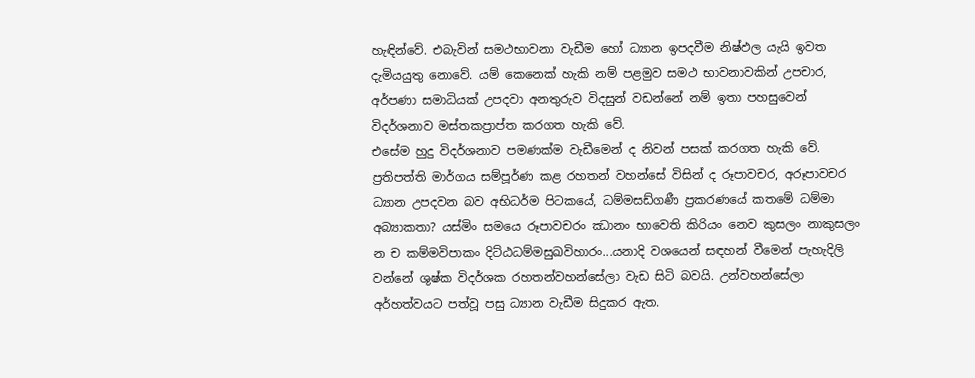හැඳින්වේ. එබැවින් සමථභාවනා වැඩීම හෝ ධ්‍යාන ඉපදවීම නිෂ්ඵල යැයි ඉවත දැමියයුතු නොවේ. යම් කෙනෙක් හැකි නම් පළමුව සමථ භාවනාවකින් උපචාර, අර්පණා සමාධියක් උපදවා අනතුරුව විදසුන් වඩන්නේ නම් ඉතා පහසුවෙන් විදර්ශනාව මස්තකප්‍රාප්ත කරගත හැකි වේ.
එසේම හුදු විදර්ශනාව පමණක්ම වැඩීමෙන් ද නිවන් පසක් කරගත හැකි වේ. ප්‍රතිපත්ති මාර්ගය සම්පූර්ණ කළ රහතන් වහන්සේ විසින් ද රූපාවචර, අරූපාවචර ධ්‍යාන උපදවන බව අභිධර්ම පිටකයේ, ධම්මසඩ්ගණී ප්‍රකරණයේ කතමේ ධම්මා අබ්‍යාකතා? යස්මිං සමයෙ රූපාවචරං ඣානං භාවෙති කිරියං නෙව කුසලං නාකුසලං න ච කම්මවිපාකං දිට්ඨධම්මසුඛවිහාරං...යනාදි වශයෙන් සඳහන් වීමෙන් පැහැදිලි වන්නේ ශුෂ්ක විදර්ශක රහතන්වහන්සේලා වැඩ සිටි බවයි. උන්වහන්සේලා අර්හත්වයට පත්වූ පසු ධ්‍යාන වැඩීම සිදුකර ඇත.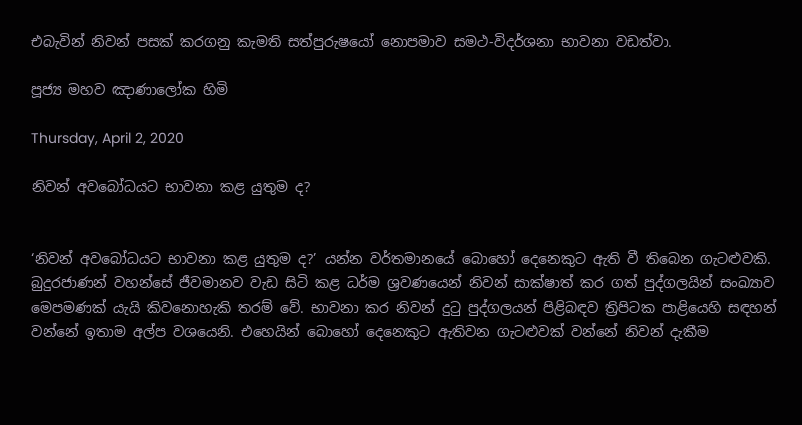එබැවින් නිවන් පසක් කරගනු කැමති සත්පුරුෂයෝ නොපමාව සමථ-විදර්ශනා භාවනා වඩත්වා.

පූජ්‍ය මහව ඤාණාලෝක හිමි

Thursday, April 2, 2020

නිවන් අවබෝධයට භාවනා කළ යුතුම ද?


‘නිවන් අවබෝධයට භාවනා කළ යුතුම ද?’ යන්න වර්තමානයේ බොහෝ දෙනෙකුට ඇති වී තිබෙන ගැටළුවකි. බුදුරජාණන් වහන්සේ ජීවමානව වැඩ සිටි කළ ධර්ම ශ්‍රවණයෙන් නිවන් සාක්ෂාත් කර ගත් පුද්ගලයින් සංඛ්‍යාව මෙපමණක් යැයි කිවනොහැකි තරම් වේ. භාවනා කර නිවන් දුටු පුද්ගලයන් පිළිබඳව ත්‍රිපිටක පාළියෙහි සඳහන් වන්නේ ඉතාම අල්ප වශයෙනි. එහෙයින් බොහෝ දෙනෙකුට ඇතිවන ගැටළුවක් වන්නේ නිවන් දැකීම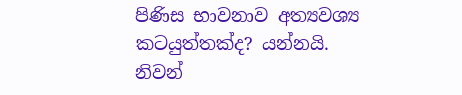පිණිස භාවනාව අත්‍යවශ්‍ය කටයුත්තක්ද? යන්නයි.
නිවන්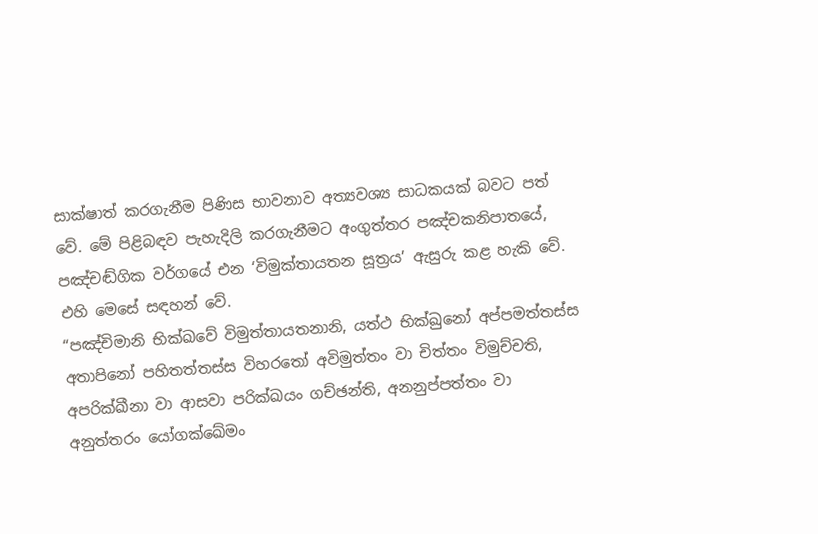සාක්ෂාත් කරගැනීම පිණිස භාවනාව අත්‍යවශ්‍ය සාධකයක් බවට පත් වේ. මේ පිළිබඳව පැහැදිලි කරගැනීමට අංගුත්තර පඤ්චකනිපාතයේ, පඤ්චඬ්ගික වර්ගයේ එන ‘විමුක්තායතන සූත්‍රය’ ඇසුරු කළ හැකි වේ. එහි මෙසේ සඳහන් වේ.
“පඤ්චිමානි භික්ඛවේ විමුත්තායතනානි, යත්ථ භික්ඛුනෝ අප්පමත්තස්ස අතාපිනෝ පහිතත්තස්ස විහරතෝ අවිමුත්තං වා චිත්තං විමුච්චති, අපරික්ඛීනා වා ආසවා පරික්ඛයං ගච්ඡන්ති, අනනුප්පත්තං වා අනුත්තරං යෝගක්ඛේමං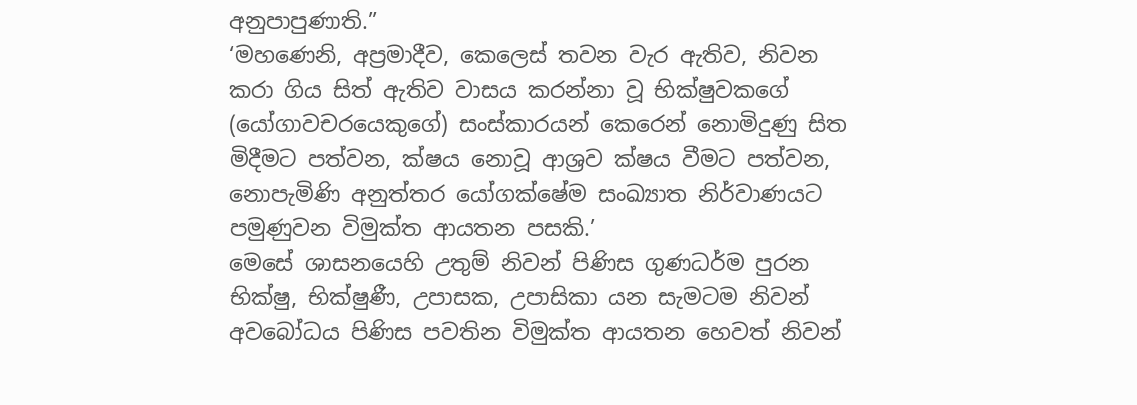අනුපාපුණාති.”
‘මහණෙනි, අප්‍රමාදීව, කෙලෙස් තවන වැර ඇතිව, නිවන කරා ගිය සිත් ඇතිව වාසය කරන්නා වූ භික්ෂුවකගේ (යෝගාවචරයෙකුගේ) සංස්කාරයන් කෙරෙන් නොමිදුණු සිත මිදීමට පත්වන, ක්ෂය නොවූ ආශ්‍රව ක්ෂය වීමට පත්වන, නොපැමිණි අනුත්තර යෝගක්ෂේම සංඛ්‍යාත නිර්වාණයට පමුණුවන විමුක්ත ආයතන පසකි.’
මෙසේ ශාසනයෙහි උතුම් නිවන් පිණිස ගුණධර්ම පුරන භික්ෂු, භික්ෂුණී, උපාසක, උපාසිකා යන සැමටම නිවන් අවබෝධය පිණිස පවතින විමුක්ත ආයතන හෙවත් නිවන්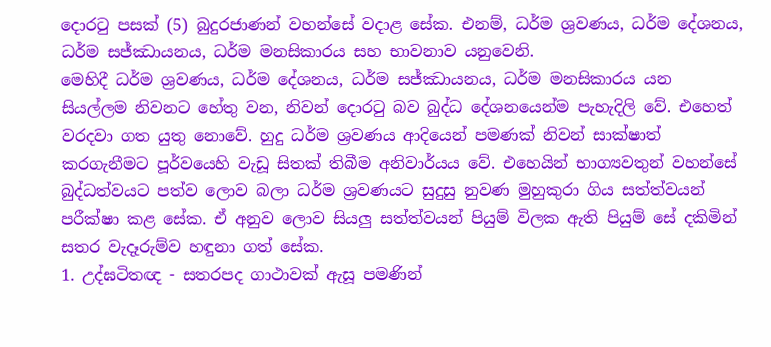දොරටු පසක් (5) බුදුරජාණන් වහන්සේ වදාළ සේක. එනම්, ධර්ම ශ්‍රවණය, ධර්ම දේශනය, ධර්ම සජ්ඣායනය, ධර්ම මනසිකාරය සහ භාවනාව යනුවෙනි.
මෙහිදී ධර්ම ශ්‍රවණය, ධර්ම දේශනය, ධර්ම සජ්ඣායනය, ධර්ම මනසිකාරය යන සියල්ලම නිවනට හේතු වන, නිවන් දොරටු බව බුද්ධ දේශනයෙන්ම පැහැදිලි වේ. එහෙත් වරදවා ගත යුතු නොවේ. හුදු ධර්ම ශ්‍රවණය ආදියෙන් පමණක් නිවන් සාක්ෂාත් කරගැනීමට පූර්වයෙහි වැඩූ සිතක් තිබීම අනිවාර්යය වේ. එහෙයින් භාග්‍යවතුන් වහන්සේ බුද්ධත්වයට පත්ව ලොව බලා ධර්ම ශ්‍රවණයට සුදුසු නුවණ මුහුකුරා ගිය සත්ත්වයන් පරීක්ෂා කළ සේක. ඒ අනුව ලොව සියලු සත්ත්වයන් පියුම් විලක ඇති පියුම් සේ දකිමින් සතර වැදෑරුම්ව හඳුනා ගත් සේක.
1. උද්ඝටිතඥ - සතරපද ගාථාවක් ඇසූ පමණින්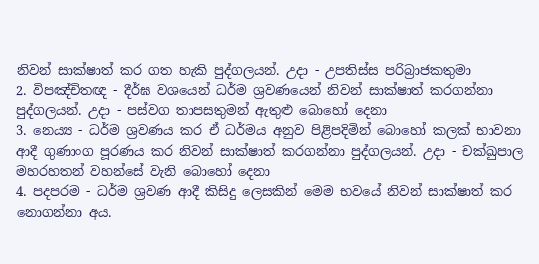නිවන් සාක්ෂාත් කර ගත හැකි පුද්ගලයන්. උදා - උපතිස්ස පරිබ්‍රාජකතුමා
2. විපඤ්චිතඥ - දීර්ඝ වශයෙන් ධර්ම ශ්‍රවණයෙන් නිවන් සාක්ෂාත් කරගන්නා පුද්ගලයන්. උදා - පස්වග තාපසතුමන් ඇතුළු බොහෝ දෙනා
3. නෙය්‍ය - ධර්ම ශ්‍රවණය කර ඒ ධර්මය අනුව පිළිපදිමින් බොහෝ කලක් භාවනා ආදී ගුණාංග පූරණය කර නිවන් සාක්ෂාත් කරගන්නා පුද්ගලයන්. උදා - චක්ඛුපාල මහරහතන් වහන්සේ වැනි බොහෝ දෙනා
4. පදපරම - ධර්ම ශ්‍රවණ ආදී කිසිදු ලෙසකින් මෙම භවයේ නිවන් සාක්ෂාත් කර නොගන්නා අය.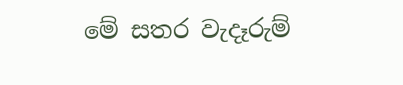මේ සතර වැදෑරුම්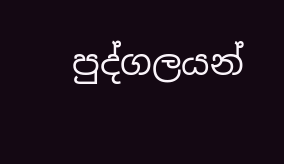පුද්ගලයන්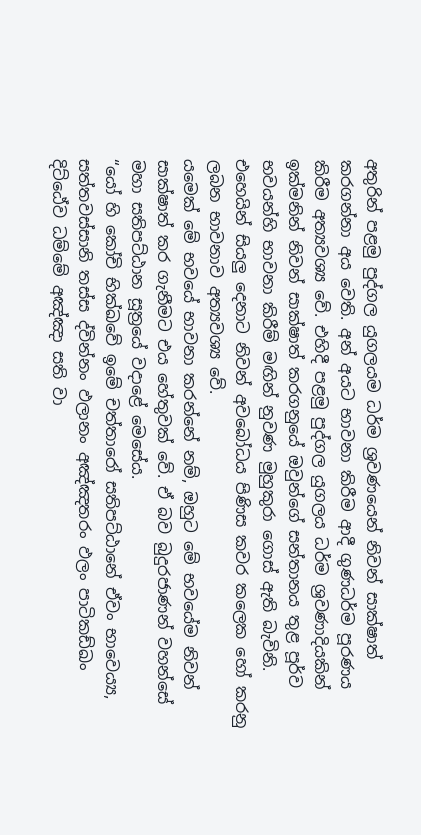අතුරින් පළමු පුද්ගල යුගලයම ධර්ම ශ්‍රවණයෙන් නිවන් සාක්ෂාත් කරගන්නා අය වෙති. අන් අයට භාවනා කිරීම ආදී ගුණධර්ම පූරණය කිරීම අත්‍යවශ්‍ය වේ. එහිදී පළමු පුද්ගල යුගලය ධර්ම ශ්‍රවණාදියකින් ඉක්මනින් නිවන් සාක්ෂාත් කරගනුයේ ඔවුන්ගේ සන්තානය තුළ පූර්ව භවයන්හි භාවනා කිරීම් මඟින් නුවණ මුහුකුරා ගොස් ඇති බැවිනි. එහෙයින් සියලු දෙනාට නිවන් අවබෝධය පිණිස කවර කලෙක හෝ කරනු ලබන භාවනාව අත්‍යවශ්‍ය වේ.
යමෙක් මේ භවයේ භාවනා කරන්නේ නම්, ඔහුට මේ භවයේම නිවන් සාක්ෂාත් කර ගැනීමට එය හේතුවක් වේ. ඒ බව බුදුරජාණන් වහන්සේ මහා සතිපට්ඨාන සූත්‍රයේ වදාළේ මෙසේය.
“යෝ හි කෝචි භික්ඛවේ ඉමේ චත්තාරෝ සතිපට්ඨානේ ඒවං භාවෙය්‍ය, සත්තවස්සානි තස්ස ද්වින්නං ඵලානං අඤ්ඤතරං ඵලං පාටිකඩ්ඛං දිට්ඨේව ධම්මේ අඤ්ඤා සති වා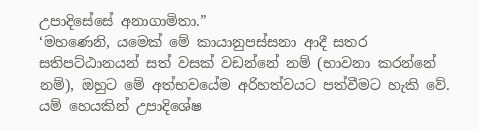උපාදිසේසේ අනාගාමිතා.”
‘මහණෙනි, යමෙක් මේ කායානුපස්සනා ආදී සතර සතිපට්ඨානයන් සත් වසක් වඩන්නේ නම් (භාවනා කරන්නේ නම්), ඔහුට මේ අත්භවයේම අරිහත්වයට පත්වීමට හැකි වේ. යම් හෙයකින් උපාදිශේෂ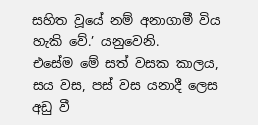සහිත වූයේ නම් අනාගාමී විය හැකි වේ.’ යනුවෙනි.
එසේම මේ සත් වසක කාලය, සය වස, පස් වස යනාදී ලෙස අඩු වී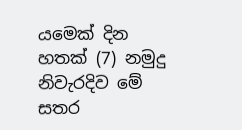යමෙක් දින හතක් (7) නමුදු නිවැරදිව මේ සතර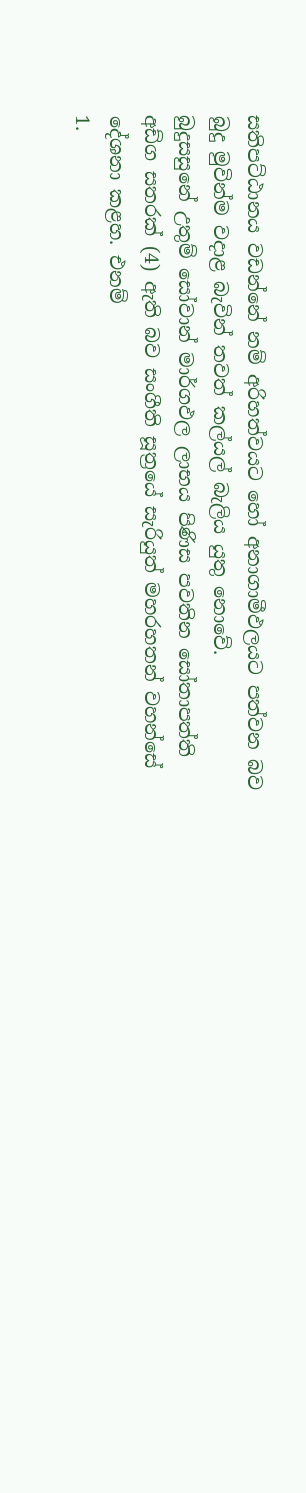සතිපට්ඨානය වඩන්නේ නම් අරිහත්වයට හෝ අනාගාමීඵලයට පත්වන බව බුදු මුවින්ම වදාළ බැවින් තවත් කල්යල් බැලිය යුතු නොවේ.
බුදුසසුනේ උතුම් සෝවාන් මාර්ගඵල ලාභය පිණිස පවතින සෝතාපත්ති අඩ්ග සතරක් (4) ඇති බව සංගීති සූත්‍රයේ සැරියුත් මහරහතන් වහන්සේ දේශනා කළහ. එනම්
1.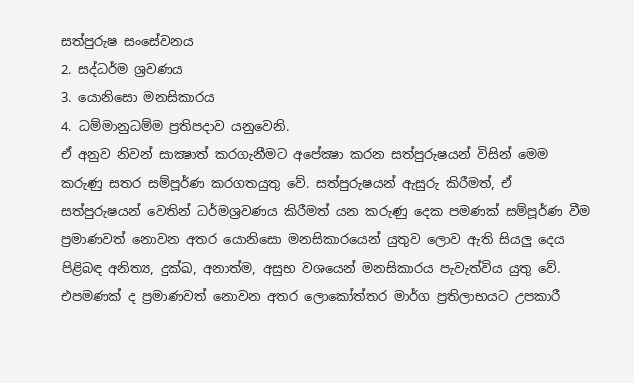සත්පුරුෂ සංසේවනය
2. සද්ධර්ම ශ්‍රවණය
3. යොනිසො මනසිකාරය
4. ධම්මානුධම්ම ප්‍රතිපදාව යනුවෙනි.
ඒ අනුව නිවන් සාක්‍ෂාත් කරගැනීමට අපේක්‍ෂා කරන සත්පුරුෂයන් විසින් මෙම කරුණු සතර සම්පූර්ණ කරගතයුතු වේ. සත්පුරුෂයන් ඇසුරු කිරීමත්, ඒ සත්පුරුෂයන් වෙතින් ධර්මශ්‍රවණය කිරීමත් යන කරුණු දෙක පමණක් සම්පූර්ණ වීම ප්‍රමාණවත් නොවන අතර යොනිසො මනසිකාරයෙන් යුතුව ලොව ඇති සියලු දෙය පිළිබඳ අනිත්‍ය, දුක්ඛ, අනාත්ම, අසුභ වශයෙන් මනසිකාරය පැවැත්විය යුතු වේ. එපමණක් ද ප්‍රමාණවත් නොවන අතර ලොකෝත්තර මාර්ග ප්‍රතිලාභයට උපකාරී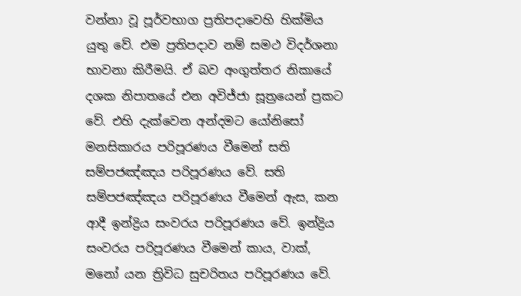වන්නා වූ පූර්වභාග ප්‍රතිපදාවෙහි හික්මිය යුතු වේ. එම ප්‍රතිපදාව නම් සමථ විදර්ශනා භාවනා කිරීමයි. ඒ බව අංගුත්තර නිකායේ දශක නිපාතයේ එන අවිජ්ජා සූත්‍රයෙන් ප්‍රකට වේ. එහි දැක්වෙන අන්දමට යෝනිසෝ මනසිකාරය පරිපූරණය වීමෙන් සති සම්පජඤ්ඤය පරිපූරණය වේ. සති සම්පජඤ්ඤය පරිපූරණය වීමෙන් ඇස, කන ආදී ඉන්ද්‍රිය සංවරය පරිපූරණය වේ. ඉන්ද්‍රිය සංවරය පරිපූරණය වීමෙන් කාය, වාක්, මනෝ යන ත්‍රිවිධ සුචරිතය පරිපූරණය වේ.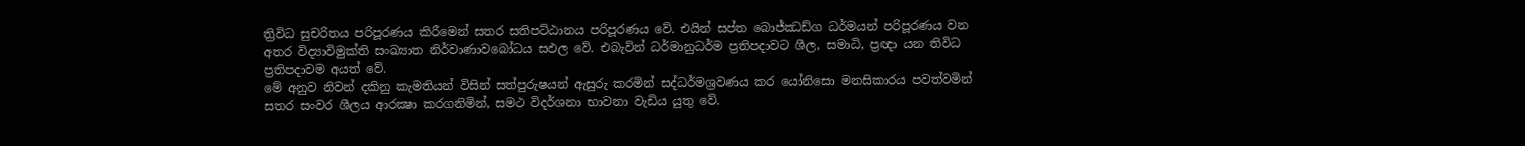ත්‍රිවිධ සුචරිතය පරිපූරණය කිරීමෙන් සතර සතිපට්ඨානය පරිපූරණය වේ. එයින් සප්ත බොජ්ඣඩ්ග ධර්මයන් පරිපූරණය වන අතර විද්‍යාවිමුක්ති සංඛ්‍යාත නිර්වාණාවබෝධය සඵල වේ. එබැවින් ධර්මානුධර්ම ප්‍රතිපදාවට ශීල, සමාධි, ප්‍රඥා යන තිවිධ ප්‍රතිපදාවම අයත් වේ.
මේ අනුව නිවන් දකිනු කැමතියන් විසින් සත්පුරුෂයන් ඇසුරු කරමින් සද්ධර්මශ්‍රවණය කර යෝනිසො මනසිකාරය පවත්වමින් සතර සංවර ශීලය ආරක්‍ෂා කරගනිමින්, සමථ විදර්ශනා භාවනා වැඩිය යුතු වේ.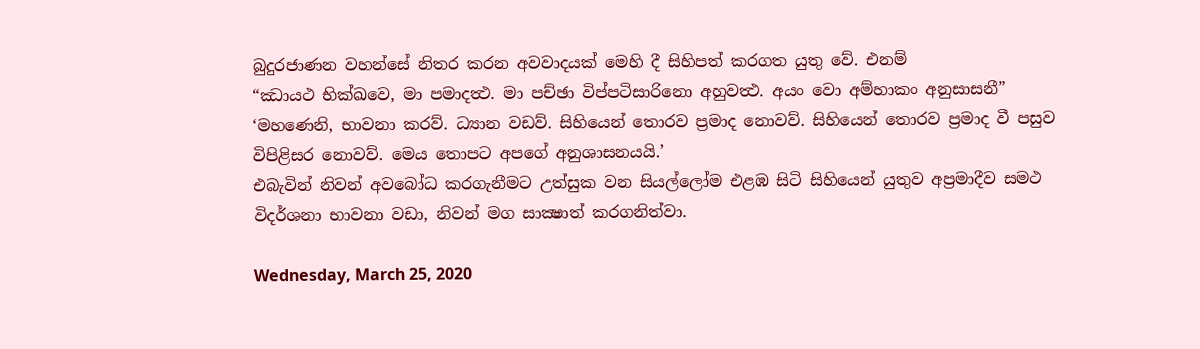බුදුරජාණන වහන්සේ නිතර කරන අවවාදයක් මෙහි දී සිහිපත් කරගත යුතු වේ. එනම්
“ඣායථ භික්‍ඛවෙ, මා පමාදත්‍ථ. මා පච්ඡා විප්පටිසාරිනො අහුවත්‍ථ. අයං වො අම්හාකං අනුසාසනී”
‘මහණෙනි, භාවනා කරව්. ධ්‍යාන වඩව්. සිහියෙන් තොරව ප්‍රමාද නොවව්. සිහියෙන් තොරව ප්‍රමාද වී පසුව විපිළිසර නොවව්. මෙය තොපට අපගේ අනුශාසනයයි.’
එබැවින් නිවන් අවබෝධ කරගැනීමට උත්සුක වන සියල්ලෝම එළඹ සිටි සිහියෙන් යුතුව අප්‍රමාදීව සමථ විදර්ශනා භාවනා වඩා, නිවන් මග සාක්‍ෂාත් කරගනිත්වා.

Wednesday, March 25, 2020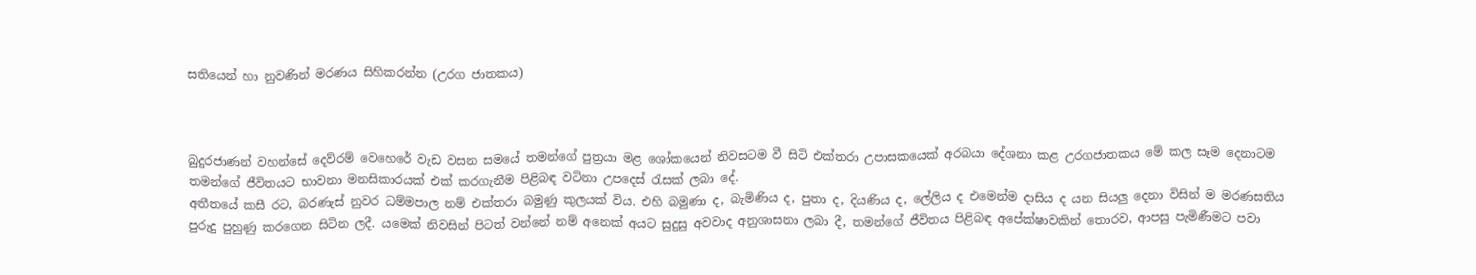සතියෙන් හා නුවණින් මරණය සිහිකරන්න (උරග ජාතකය)



බුදුරජාණන් වහන්සේ දෙව්රම් වෙහෙරේ වැඩ වසන සමයේ තමන්ගේ පුත්‍රයා මළ ශෝකයෙන් නිවසටම වී සිටි එක්තරා උපාසකයෙක් අරබයා දේශනා කළ උරගජාතකය මේ කල සෑම දෙනාටම තමන්ගේ ජීවිතයට භාවනා මනසිකාරයක් එක් කරගැනීම පිළිබඳ වටිනා උපදෙස් රැසක් ලබා දේ.
අතීතයේ කසී රට, බරණැස් නුවර ධම්මපාල නම් එක්තරා බමුණු කුලයක් විය. එහි බමුණා ද, බැමිණිය ද, පුතා ද, දියණිය ද, ලේලිය ද එමෙන්ම දාසිය ද යන සියලු දෙනා විසින් ම මරණසතිය පුරුදු පුහුණු කරගෙන සිටින ලදී. යමෙක් නිවසින් පිටත් වන්නේ නම් අනෙක් අයට සුදුසු අවවාද අනුශාසනා ලබා දී, තමන්ගේ ජීවිතය පිළිබඳ අපේක්ෂාවකින් තොරව, ආපසු පැමිණීමට පවා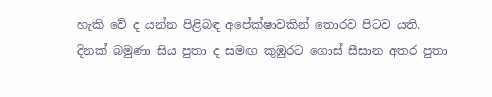හැකි වේ ද යන්න පිළිබඳ අපේක්ෂාවකින් තොරව පිටව යති.
දිනක් බමුණා සිය පුතා ද සමඟ කුඹුරට ගොස් සීසාන අතර පුතා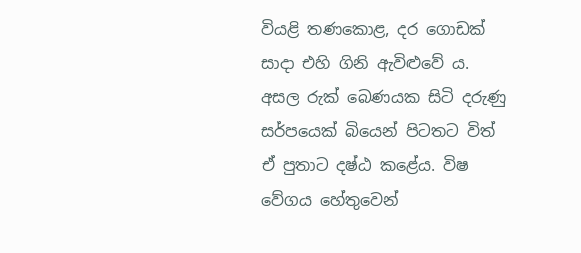වියළි තණකොළ, දර ගොඩක් සාදා එහි ගිනි ඇවිළුවේ ය. අසල රුක් බෙණයක සිටි දරුණු සර්පයෙක් බියෙන් පිටතට විත් ඒ පුතාට දෂ්ඨ කළේය. විෂ වේගය හේතුවෙන්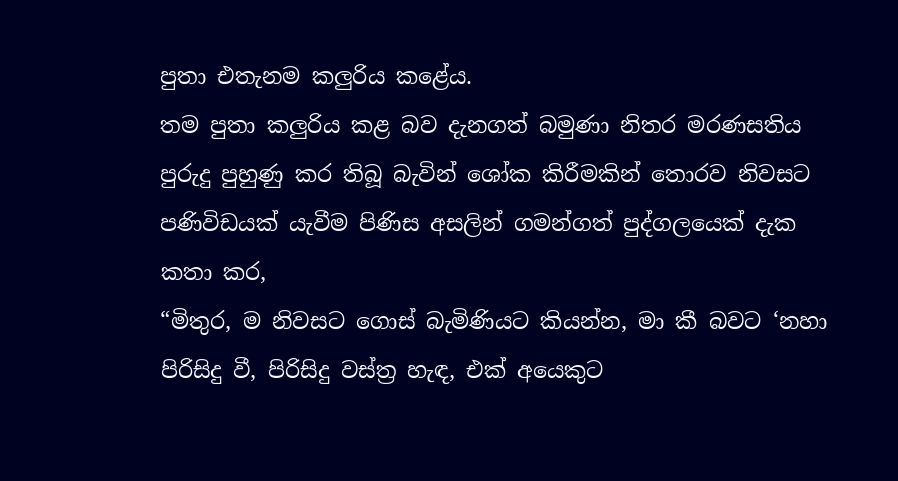පුතා එතැනම කලුරිය කළේය.
තම පුතා කලුරිය කළ බව දැනගත් බමුණා නිතර මරණසතිය පුරුදු පුහුණු කර තිබූ බැවින් ශෝක කිරීමකින් තොරව නිවසට පණිවිඩයක් යැවීම පිණිස අසලින් ගමන්ගත් පුද්ගලයෙක් දැක කතා කර,
“මිතුර, ම නිවසට ගොස් බැමිණියට කියන්න, මා කී බවට ‘නහා පිරිසිදු වී, පිරිසිදු වස්ත්‍ර හැඳ, එක් අයෙකුට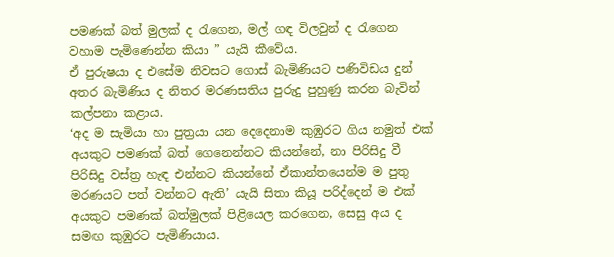පමණක් බත් මුලක් ද රැගෙන, මල් ගඳ විලවුන් ද රැගෙන වහාම පැමිණෙන්න කියා ” යැයි කීවේය.
ඒ පුරුෂයා ද එසේම නිවසට ගොස් බැමිණියට පණිවිඩය දුන් අතර බැමිණිය ද නිතර මරණසතිය පුරුදු පුහුණු කරන බැවින් කල්පනා කළාය.
‘අද ම සැමියා හා පුත්‍රයා යන දෙදෙනාම කුඹුරට ගිය නමුත් එක් අයකුට පමණක් බත් ගෙනෙන්නට කියන්නේ, නා පිරිසිදු වී පිරිසිදු වස්ත්‍ර හැඳ එන්නට කියන්නේ ඒකාන්තයෙන්ම ම පුතු මරණයට පත් වන්නට ඇති’ යැයි සිතා කියූ පරිද්දෙන් ම එක් අයකුට පමණක් බත්මුලක් පිළියෙල කරගෙන, සෙසු අය ද සමඟ කුඹුරට පැමිණියාය.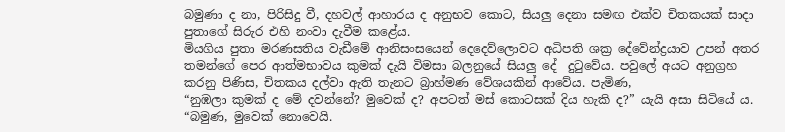බමුණා ද නා, පිරිසිදු වී, දහවල් ආහාරය ද අනුභව කොට, සියලු දෙනා සමඟ එක්ව චිතකයක් සාදා පුතාගේ සිරුර එහි නංවා දැවීම කළේය.
මියගිය පුතා මරණසතිය වැඩීමේ ආනිසංසයෙන් දෙදෙව්ලොවට අධිපති ශක්‍ර දේවේන්ද්‍රයාව උපන් අතර තමන්ගේ පෙර ආත්මභාවය කුමක් දැයි විමසා බලනුයේ සියලු දේ  දුටුවේය. පවුලේ අයට අනුග්‍රහ කරනු පිණිස, චිතකය දල්වා ඇති තැනට බ්‍රාහ්මණ වේශයකින් ආවේය. පැමිණ,
“නුඹලා කුමක් ද මේ දවන්නේ? මුවෙක් ද? අපටත් මස් කොටසක් දිය හැකි ද?” යැයි අසා සිටියේ ය.
“බමුණ, මුවෙක් නොවෙයි.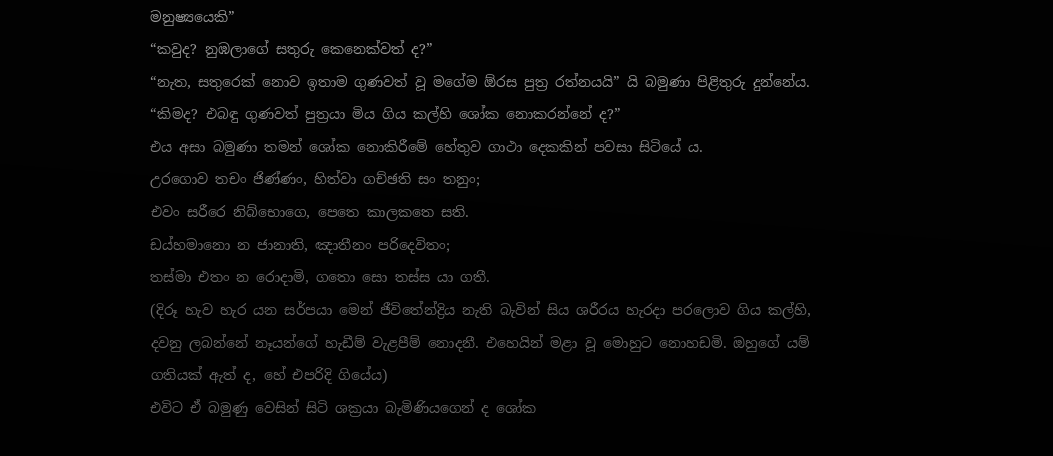මනුෂ්‍යයෙකි”
“කවුද? නුඹලාගේ සතුරු කෙනෙක්වත් ද?”
“නැත, සතුරෙක් නොව ඉතාම ගුණවත් වූ මගේම ඕරස පුත්‍ර රත්නයයි” යි බමුණා පිළිතුරු දුන්නේය.
“කිමද? එබඳු ගුණවත් පුත්‍රයා මිය ගිය කල්හි ශෝක නොකරන්නේ ද?”
එය අසා බමුණා තමන් ශෝක නොකිරීමේ හේතුව ගාථා දෙකකින් පවසා සිටියේ ය.
උරගොව තචං ජිණ්‌ණං, හිත්‌වා ගච්‌ඡති සං තනුං;
එවං සරීරෙ නිබ්‌භොගෙ, පෙතෙ කාලකතෙ සති.
ඩය්‌හමානො න ජානාති, ඤාතීනං පරිදෙවිතං;
තස්‌මා එතං න රොදාමි, ගතො සො තස්‌ස යා ගතී.
(දිරූ හැව හැර යන සර්පයා මෙන් ජීවිතේන්ද්‍රිය නැති බැවින් සිය ශරීරය හැරදා පරලොව ගිය කල්හි, දවනු ලබන්නේ නෑයන්ගේ හැඩීම් වැළපීම් නොදනී. එහෙයින් මළා වූ මොහුට නොහඩමි. ඔහුගේ යම් ගතියක් ඇත් ද, හේ එපරිදි ගියේය)
එවිට ඒ බමුණු වෙසින් සිටි ශක්‍රයා බැමිණියගෙන් ද ශෝක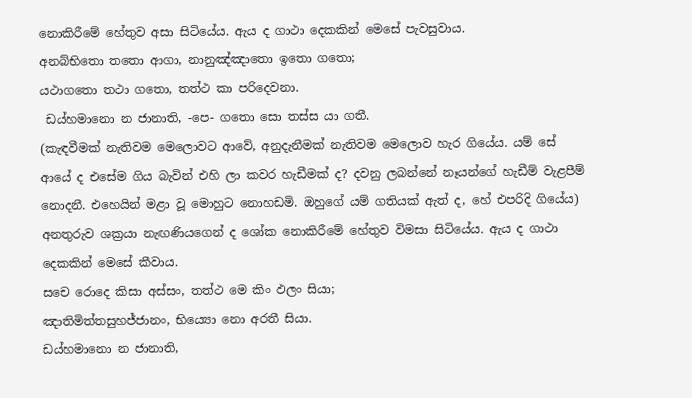නොකිරීමේ හේතුව අසා සිටියේය. ඇය ද ගාථා දෙකකින් මෙසේ පැවසුවාය.
අනබ්‌භිතො තතො ආගා, නානුඤ්‌ඤාතො ඉතො ගතො;
යථාගතො තථා ගතො, තත්‌ථ කා පරිදෙවනා.
 ඩය්‌හමානො න ජානාති, -පෙ- ගතො සො තස්‌ස යා ගතී.
(කැඳවීමක් නැතිවම මෙලොවට ආවේ, අනුදැනීමක් නැතිවම මෙලොව හැර ගියේය. යම් සේ ආයේ ද එසේම ගිය බැවින් එහි ලා කවර හැඩීමක් ද? දවනු ලබන්නේ නෑයන්ගේ හැඩීම් වැළපීම් නොදනී. එහෙයින් මළා වූ මොහුට නොහඩමි. ඔහුගේ යම් ගතියක් ඇත් ද, හේ එපරිදි ගියේය)
අනතුරුව ශක්‍රයා නැඟණියගෙන් ද ශෝක නොකිරීමේ හේතුව විමසා සිටියේය. ඇය ද ගාථා දෙකකින් මෙසේ කීවාය.
සචෙ රොදෙ කිසා අස්‌සං, තත්‌ථ මෙ කිං ඵලං සියා;
ඤාතිමිත්‌තසුහජ්‌ජානං, භිය්‍යො නො අරතී සියා.
ඩය්‌හමානො න ජානාති,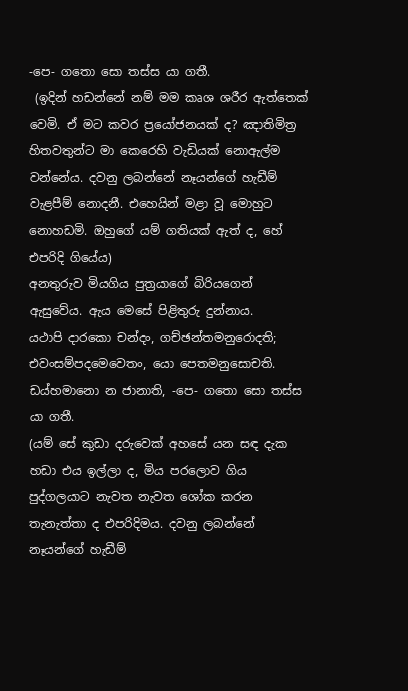-පෙ- ගතො සො තස්‌ස යා ගතී.
 (ඉදින් හඩන්නේ නම් මම කෘශ ශරීර ඇත්තෙක් වෙමි. ඒ මට කවර ප්‍රයෝජනයක් ද? ඤාතිමිත්‍ර හිතවතුන්ට මා කෙරෙහි වැඩියක් නොඇල්ම වන්නේය. දවනු ලබන්නේ නෑයන්ගේ හැඩීම් වැළපීම් නොදනී. එහෙයින් මළා වූ මොහුට නොහඩමි. ඔහුගේ යම් ගතියක් ඇත් ද, හේ එපරිදි ගියේය)
අනතුරුව මියගිය පුත්‍රයාගේ බිරියගෙන් ඇසුවේය. ඇය මෙසේ පිළිතුරු දුන්නාය.
යථාපි දාරකො චන්‌දං, ගච්‌ඡන්‌තමනුරොදති;
එවංසම්‌පදමෙවෙතං, යො පෙතමනුසොචති.
ඩය්‌හමානො න ජානාති, -පෙ- ගතො සො තස්‌ස යා ගතී.
(යම් සේ කුඩා දරුවෙක් අහසේ යන සඳ දැක හඩා එය ඉල්ලා ද, මිය පරලොව ගිය පුද්ගලයාට නැවත නැවත ශෝක කරන තැනැත්තා ද එපරිදිමය. දවනු ලබන්නේ නෑයන්ගේ හැඩීම්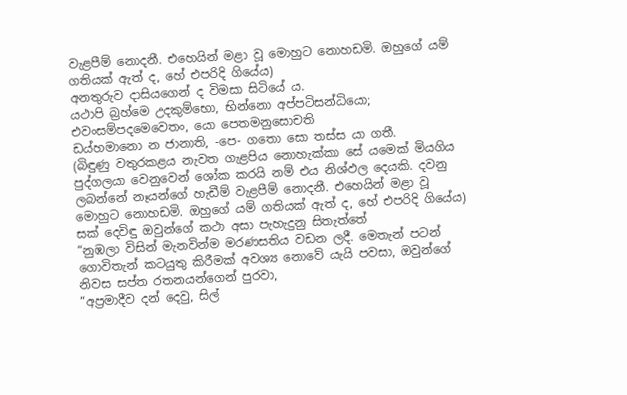වැළපීම් නොදනී. එහෙයින් මළා වූ මොහුට නොහඩමි. ඔහුගේ යම් ගතියක් ඇත් ද, හේ එපරිදි ගියේය)
අනතුරුව දාසියගෙන් ද විමසා සිටියේ ය.
යථාපි බ්‍රහ්‌මෙ උදකුම්‌භො, භින්‌නො අප්‌පටිසන්‌ධියො;
එවංසම්‌පදමෙවෙතං, යො පෙතමනුසොචති
ඩය්‌හමානො න ජානාති, -පෙ- ගතො සො තස්‌ස යා ගතී.
(බිඳුණු වතුරකළය නැවත ගැළපිය නොහැක්කා සේ යමෙක් මියගිය පුද්ගලයා වෙනුවෙන් ශෝක කරයි නම් එය නිශ්ඵල දෙයකි. දවනු ලබන්නේ නෑයන්ගේ හැඩීම් වැළපීම් නොදනී. එහෙයින් මළා වූ මොහුට නොහඩමි. ඔහුගේ යම් ගතියක් ඇත් ද, හේ එපරිදි ගියේය)
සක් දෙවිඳු ඔවුන්ගේ කථා අසා පැහැදුනු සිතැත්තේ
“නුඹලා විසින් මැනවින්ම මරණසතිය වඩන ලදී. මෙතැන් පටන් ගොවිතැන් කටයුතු කිරීමක් අවශ්‍ය නොවේ යැයි පවසා, ඔවුන්ගේ නිවස සප්ත රතනයන්ගෙන් පුරවා,
“අප්‍රමාදීව දන් දෙවු, සිල්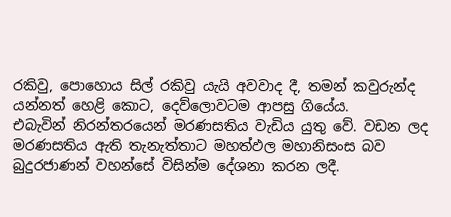රකිවු, පොහොය සිල් රකිවු යැයි අවවාද දී, තමන් කවුරුන්ද යන්නත් හෙළි කොට, දෙව්ලොවටම ආපසු ගියේය.
එබැවින් නිරන්තරයෙන් මරණසතිය වැඩිය යුතු වේ. වඩන ලද මරණසතිය ඇති තැනැත්තාට මහත්ඵල මහානිසංස බව බුදුරජාණන් වහන්සේ විසින්ම දේශනා කරන ලදී.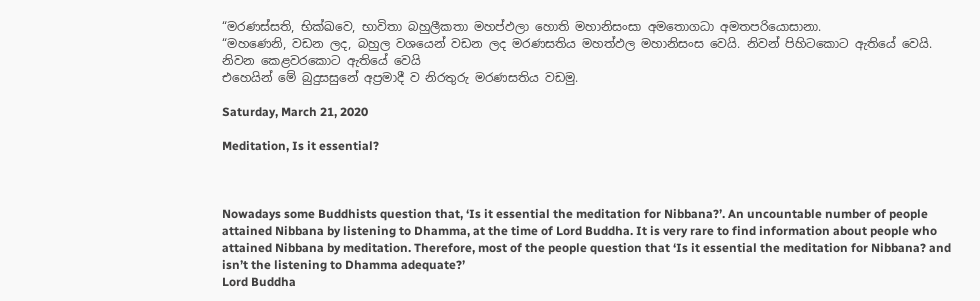“මරණස්‌සති, භික්‌ඛවෙ, භාවිතා බහුලීකතා මහප්‌ඵලා හොති මහානිසංසා අමතොගධා අමතපරියොසානා.
“මහණෙනි, වඩන ලද, බහුල වශයෙන් වඩන ලද මරණසතිය මහත්ඵල මහානිසංස වෙයි. නිවන් පිහිටකොට ඇතියේ වෙයි. නිවන කෙළවරකොට ඇතියේ වෙයි
එහෙයින් මේ බුදුසසුනේ අප්‍රමාදී ව නිරතුරු මරණසතිය වඩමු.

Saturday, March 21, 2020

Meditation, Is it essential?



Nowadays some Buddhists question that, ‘Is it essential the meditation for Nibbana?’. An uncountable number of people attained Nibbana by listening to Dhamma, at the time of Lord Buddha. It is very rare to find information about people who attained Nibbana by meditation. Therefore, most of the people question that ‘Is it essential the meditation for Nibbana? and isn’t the listening to Dhamma adequate?’
Lord Buddha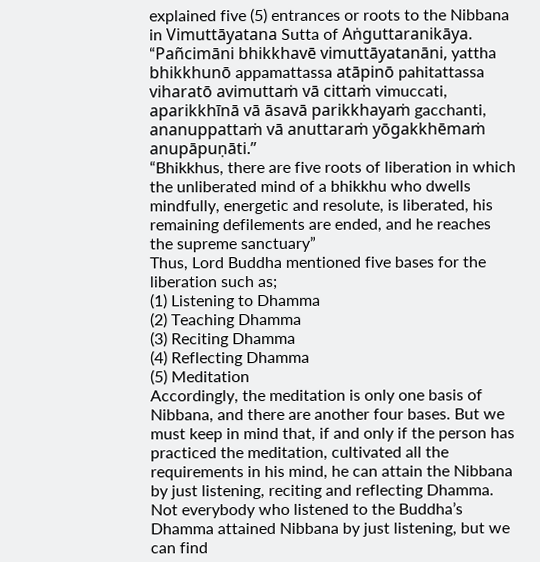explained five (5) entrances or roots to the Nibbana in Vimuttāyatana Sutta of Aṅguttaranikāya.
“Pañcimāni bhikkhavē vimuttāyatanāni, yattha bhikkhunō appamattassa atāpinō pahitattassa viharatō avimuttaṁ vā cittaṁ vimuccati, aparikkhīnā vā āsavā parikkhayaṁ gacchanti, ananuppattaṁ vā anuttaraṁ yōgakkhēmaṁ anupāpuṇāti.”
“Bhikkhus, there are five roots of liberation in which the unliberated mind of a bhikkhu who dwells mindfully, energetic and resolute, is liberated, his remaining defilements are ended, and he reaches the supreme sanctuary”
Thus, Lord Buddha mentioned five bases for the liberation such as;
(1) Listening to Dhamma
(2) Teaching Dhamma
(3) Reciting Dhamma
(4) Reflecting Dhamma
(5) Meditation
Accordingly, the meditation is only one basis of Nibbana, and there are another four bases. But we must keep in mind that, if and only if the person has practiced the meditation, cultivated all the requirements in his mind, he can attain the Nibbana by just listening, reciting and reflecting Dhamma. Not everybody who listened to the Buddha’s Dhamma attained Nibbana by just listening, but we can find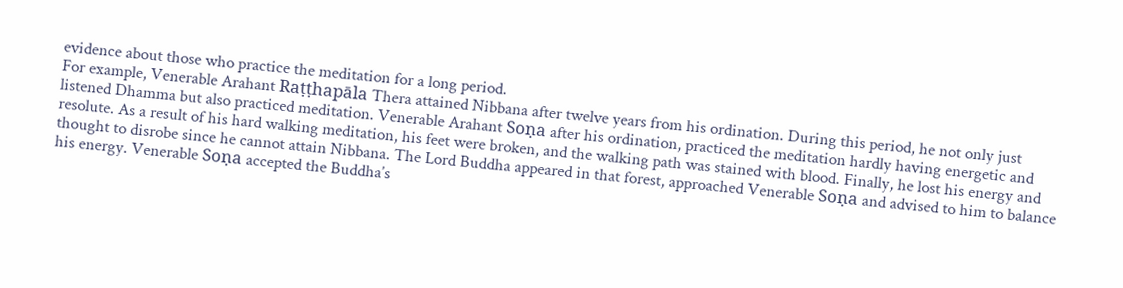evidence about those who practice the meditation for a long period.
For example, Venerable Arahant Raṭṭhapāla Thera attained Nibbana after twelve years from his ordination. During this period, he not only just listened Dhamma but also practiced meditation. Venerable Arahant Soṇa after his ordination, practiced the meditation hardly having energetic and resolute. As a result of his hard walking meditation, his feet were broken, and the walking path was stained with blood. Finally, he lost his energy and thought to disrobe since he cannot attain Nibbana. The Lord Buddha appeared in that forest, approached Venerable Soṇa and advised to him to balance his energy. Venerable Soṇa accepted the Buddha’s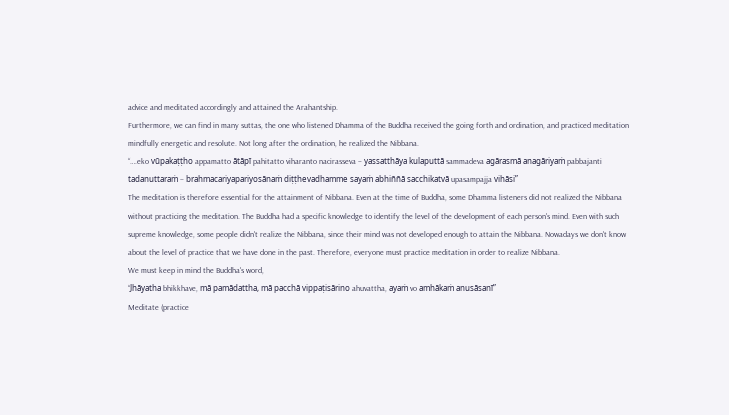advice and meditated accordingly and attained the Arahantship.
Furthermore, we can find in many suttas, the one who listened Dhamma of the Buddha received the going forth and ordination, and practiced meditation mindfully energetic and resolute. Not long after the ordination, he realized the Nibbana.
“….eko vūpakaṭṭho appamatto ātāpī pahitatto viharanto nacirasseva – yassatthāya kulaputtā sammadeva agārasmā anagāriyaṁ pabbajanti tadanuttaraṁ – brahmacariyapariyosānaṁ diṭṭhevadhamme sayaṁ abhiññā sacchikatvā upasampajja vihāsi”
The meditation is therefore essential for the attainment of Nibbana. Even at the time of Buddha, some Dhamma listeners did not realized the Nibbana without practicing the meditation. The Buddha had a specific knowledge to identify the level of the development of each person's mind. Even with such supreme knowledge, some people didn't realize the Nibbana, since their mind was not developed enough to attain the Nibbana. Nowadays we don't know about the level of practice that we have done in the past. Therefore, everyone must practice meditation in order to realize Nibbana.
We must keep in mind the Buddha's word,
“Jhāyatha bhikkhave, mā pamādattha, mā pacchā vippaṭisārino ahuvattha, ayaṁ vo amhākaṁ anusāsanī”
Meditate (practice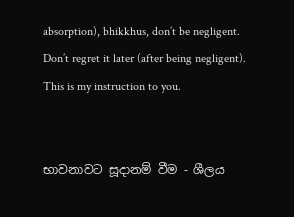absorption), bhikkhus, don’t be negligent. Don’t regret it later (after being negligent). This is my instruction to you.


භාවනාවට සූදානම් වීම - ශීලය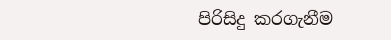පිරිසිදු කරගැනීම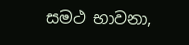සමථ භාවනා,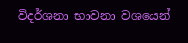විදර්ශනා භාවනා වශයෙන්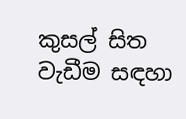කුසල් සිත වැඩීම සඳහා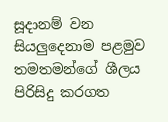සූදානම් වන සියලුදෙනාම පළමුව තමතමන්ගේ ශීලය පිරිසිදු කරගත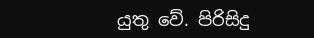යුතු වේ. පිරිසිදු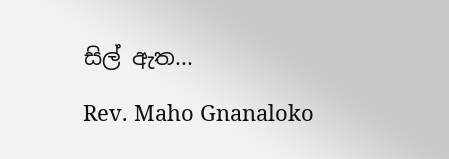සිල් ඇත...

Rev. Maho Gnanaloko